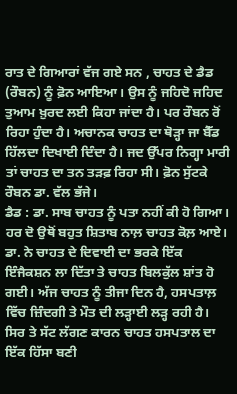ਰਾਤ ਦੇ ਗਿਆਰਾਂ ਵੱਜ ਗਏ ਸਨ , ਚਾਹਤ ਦੇ ਡੈਡ (ਰੌਬਨ) ਨੂੰ ਫ਼ੋਨ ਆਇਆ। ਉਸ ਨੂੰ ਜਹਿਦੋ ਜਹਿਦ ਤੁਆਮ ਖ਼ੁਰਦ ਲਈ ਕਿਹਾ ਜਾਂਦਾ ਹੈ। ਪਰ ਰੌਬਨ ਰੋਂ ਰਿਹਾ ਹੁੰਦਾ ਹੈ। ਅਚਾਨਕ ਚਾਹਤ ਦਾ ਥੋੜ੍ਹਾ ਜਾ ਬੈੱਡ ਹਿੱਲਦਾ ਦਿਖਾਈ ਦਿੰਦਾ ਹੈ। ਜਦ ਉੱਪਰ ਨਿਗ੍ਹਾ ਮਾਰੀ ਤਾਂ ਚਾਹਤ ਦਾ ਤਨ ਤੜਫ਼ ਰਿਹਾ ਸੀ। ਫ਼ੋਨ ਸੁੱਟਕੇ ਰੌਬਨ ਡਾ. ਵੱਲ ਭੱਜੇ।
ਡੈਡ : ਡਾ. ਸਾਬ ਚਾਹਤ ਨੂੰ ਪਤਾ ਨਹੀਂ ਕੀ ਹੋ ਗਿਆ।
ਹਰ ਦੋ ਉਥੋਂ ਬਹੁਤ ਸ਼ਿਤਾਬ ਨਾਲ਼ ਚਾਹਤ ਕੋਲ਼ ਆਏ।
ਡਾ. ਨੇ ਚਾਹਤ ਦੇ ਦਿਵਾਈ ਦਾ ਭਰਕੇ ਇੱਕ ਇੰਜੈਕਸ਼ਨ ਲਾ ਦਿੱਤਾ ਤੇ ਚਾਹਤ ਬਿਲਕੁੱਲ ਸ਼ਾਂਤ ਹੋ ਗਈ। ਅੱਜ ਚਾਹਤ ਨੂੰ ਤੀਜਾ ਦਿਨ ਹੈ, ਹਸਪਤਾਲ਼ ਵਿੱਚ ਜ਼ਿੰਦਗੀ ਤੇ ਮੌਤ ਦੀ ਲੜ੍ਹਾਈ ਲੜ੍ਹ ਰਹੀ ਹੈ। ਸਿਰ ਤੇ ਸੱਟ ਲੱਗਣ ਕਾਰਨ ਚਾਹਤ ਹਸਪਤਾਲ ਦਾ ਇੱਕ ਹਿੱਸਾ ਬਣੀ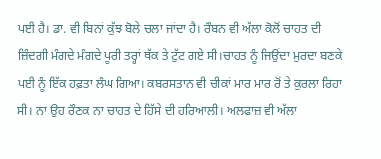ਪਈ ਹੈ। ਡਾ. ਵੀ ਬਿਨਾਂ ਕੁੱਝ ਬੋਲੇ ਚਲਾ ਜਾਂਦਾ ਹੈ। ਰੌਬਨ ਵੀ ਅੱਲਾ ਕੋਲੋਂ ਚਾਹਤ ਦੀ ਜ਼ਿੰਦਗੀ ਮੰਗਦੇ ਮੰਗਦੇ ਪੂਰੀ ਤਰ੍ਹਾਂ ਥੱਕ ਤੇ ਟੁੱਟ ਗਏ ਸੀ।ਚਾਹਤ ਨੂੰ ਜਿਉਂਦਾ ਮੁਰਦਾ ਬਣਕੇ ਪਈ ਨੂੰ ਇੱਕ ਹਫ਼ਤਾ ਲੰਘ ਗਿਆ। ਕਬਰਸਤਾਨ ਵੀ ਚੀਕਾਂ ਮਾਰ ਮਾਰ ਰੋਂ ਤੇ ਕੁਰਲਾ ਰਿਹਾ ਸੀ। ਨਾ ਉਹ ਰੌਣਕ ਨਾ ਚਾਹਤ ਦੇ ਹਿੱਸੇ ਦੀ ਹਰਿਆਲੀ। ਅਲਫਾਜ਼ ਵੀ ਅੱਲਾ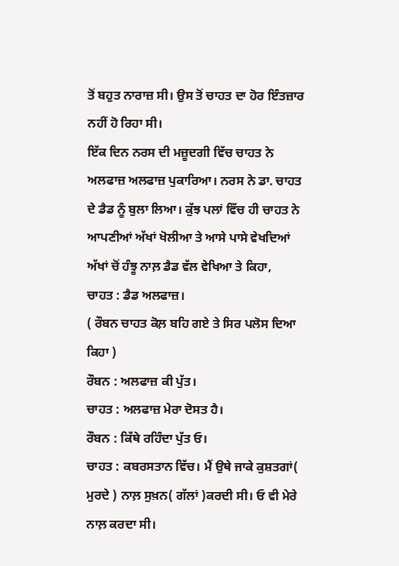ਤੋਂ ਬਹੁਤ ਨਾਰਾਜ਼ ਸੀ। ਉਸ ਤੋਂ ਚਾਹਤ ਦਾ ਹੋਰ ਇੰਤਜ਼ਾਰ ਨਹੀਂ ਹੋ ਰਿਹਾ ਸੀ।
ਇੱਕ ਦਿਨ ਨਰਸ ਦੀ ਮਜ਼ੂਦਗੀ ਵਿੱਚ ਚਾਹਤ ਨੇ ਅਲਫਾਜ਼ ਅਲਫਾਜ਼ ਪੁਕਾਰਿਆ। ਨਰਸ ਨੇ ਡਾ. ਚਾਹਤ ਦੇ ਡੈਡ ਨੂੰ ਬੁਲਾ ਲਿਆ। ਕੁੱਝ ਪਲਾਂ ਵਿੱਚ ਹੀ ਚਾਹਤ ਨੇ ਆਪਣੀਆਂ ਅੱਖਾਂ ਖੋਲੀਆ ਤੇ ਆਸੇ ਪਾਸੇ ਵੇਖਦਿਆਂ ਅੱਖਾਂ ਚੋਂ ਹੰਝੂ ਨਾਲ਼ ਡੈਡ ਵੱਲ ਵੇਖਿਆ ਤੇ ਕਿਹਾ,
ਚਾਹਤ : ਡੈਡ ਅਲਫਾਜ਼।
( ਰੌਬਨ ਚਾਹਤ ਕੋਲ਼ ਬਹਿ ਗਏ ਤੇ ਸਿਰ ਪਲੋਸ ਦਿਆ ਕਿਹਾ )
ਰੌਬਨ : ਅਲਫਾਜ਼ ਕੀ ਪੁੱਤ।
ਚਾਹਤ : ਅਲਫਾਜ਼ ਮੇਰਾ ਦੋਸਤ ਹੈ।
ਰੌਬਨ : ਕਿੱਥੇ ਰਹਿੰਦਾ ਪੁੱਤ ਓ।
ਚਾਹਤ : ਕਬਰਸਤਾਨ ਵਿੱਚ। ਮੈਂ ਉਥੇ ਜਾਕੇ ਕੁਸ਼ਤਗਾਂ( ਮੁਰਦੇ ) ਨਾਲ਼ ਸੁਖ਼ਨ( ਗੱਲਾਂ )ਕਰਦੀ ਸੀ। ਓ ਵੀ ਮੇਰੇ ਨਾਲ਼ ਕਰਦਾ ਸੀ।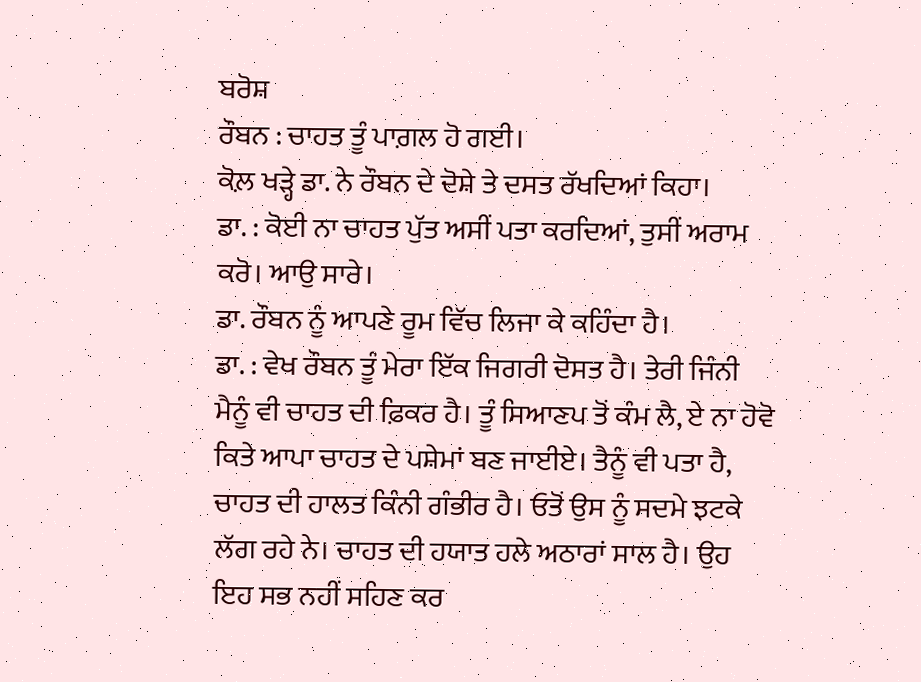ਬਰੋਸ਼
ਰੌਬਨ : ਚਾਹਤ ਤੂੰ ਪਾਗ਼ਲ ਹੋ ਗਈ।
ਕੋਲ਼ ਖੜ੍ਹੇ ਡਾ. ਨੇ ਰੌਬਨ ਦੇ ਦੋਸ਼ੇ ਤੇ ਦਸਤ ਰੱਖਦਿਆਂ ਕਿਹਾ।
ਡਾ. : ਕੋਈ ਨਾ ਚਾਹਤ ਪੁੱਤ ਅਸੀਂ ਪਤਾ ਕਰਦਿਆਂ, ਤੁਸੀਂ ਅਰਾਮ ਕਰੋ। ਆਉ ਸਾਰੇ।
ਡਾ. ਰੌਬਨ ਨੂੰ ਆਪਣੇ ਰੂਮ ਵਿੱਚ ਲਿਜਾ ਕੇ ਕਹਿੰਦਾ ਹੈ।
ਡਾ. : ਵੇਖ ਰੌਬਨ ਤੂੰ ਮੇਰਾ ਇੱਕ ਜਿਗਰੀ ਦੋਸਤ ਹੈ। ਤੇਰੀ ਜਿੰਨੀ ਮੈਨੂੰ ਵੀ ਚਾਹਤ ਦੀ ਫ਼ਿਕਰ ਹੈ। ਤੂੰ ਸਿਆਣਪ ਤੋਂ ਕੰਮ ਲੈ, ਏ ਨਾ ਹੋਵੋ ਕਿਤੇ ਆਪਾ ਚਾਹਤ ਦੇ ਪਸ਼ੇਮਾਂ ਬਣ ਜਾਈਏ। ਤੈਨੂੰ ਵੀ ਪਤਾ ਹੈ, ਚਾਹਤ ਦੀ ਹਾਲਤ ਕਿੰਨੀ ਗੰਭੀਰ ਹੈ। ਓਤੋਂ ਉਸ ਨੂੰ ਸਦਮੇ ਝਟਕੇ ਲੱਗ ਰਹੇ ਨੇ। ਚਾਹਤ ਦੀ ਹਯਾਤ ਹਲੇ ਅਠਾਰਾਂ ਸਾਲ ਹੈ। ਉਹ ਇਹ ਸਭ ਨਹੀਂ ਸਹਿਣ ਕਰ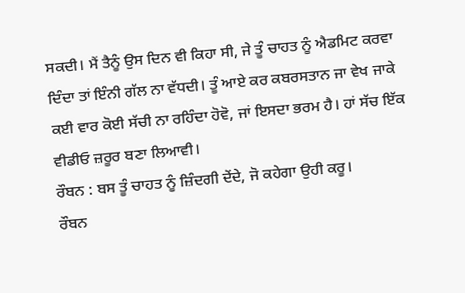ਸਕਦੀ। ਮੈਂ ਤੈਨੂੰ ਉਸ ਦਿਨ ਵੀ ਕਿਹਾ ਸੀ, ਜੇ ਤੂੰ ਚਾਹਤ ਨੂੰ ਐਡਮਿਟ ਕਰਵਾ ਦਿੰਦਾ ਤਾਂ ਇੰਨੀ ਗੱਲ ਨਾ ਵੱਧਦੀ। ਤੂੰ ਆਏ ਕਰ ਕਬਰਸਤਾਨ ਜਾ ਵੇਖ ਜਾਕੇ ਕਈ ਵਾਰ ਕੋਈ ਸੱਚੀ ਨਾ ਰਹਿੰਦਾ ਹੋਵੋ, ਜਾਂ ਇਸਦਾ ਭਰਮ ਹੈ। ਹਾਂ ਸੱਚ ਇੱਕ ਵੀਡੀਓ ਜ਼ਰੂਰ ਬਣਾ ਲਿਆਵੀ।
ਰੌਬਨ : ਬਸ ਤੂੰ ਚਾਹਤ ਨੂੰ ਜ਼ਿੰਦਗੀ ਦੇਂਦੇ, ਜੋ ਕਹੇਗਾ ਉਹੀ ਕਰੂ।
ਰੌਬਨ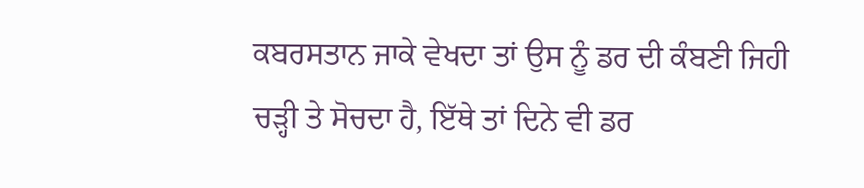ਕਬਰਸਤਾਨ ਜਾਕੇ ਵੇਖਦਾ ਤਾਂ ਉਸ ਨੂੰ ਡਰ ਦੀ ਕੰਬਣੀ ਜਿਹੀ ਚੜ੍ਹੀ ਤੇ ਸੋਚਦਾ ਹੈ, ਇੱਥੇ ਤਾਂ ਦਿਨੇ ਵੀ ਡਰ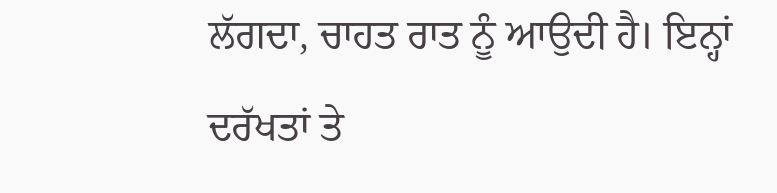ਲੱਗਦਾ, ਚਾਹਤ ਰਾਤ ਨੂੰ ਆਉਦੀ ਹੈ। ਇਨ੍ਹਾਂ ਦਰੱਖਤਾਂ ਤੇ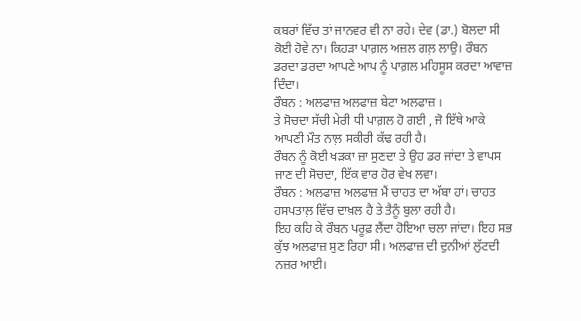ਕਬਰਾਂ ਵਿੱਚ ਤਾਂ ਜਾਨਵਰ ਵੀ ਨਾ ਰਹੇ। ਦੇਵ (ਡਾ.) ਬੋਲਦਾ ਸੀ ਕੋਈ ਹੋਵੇ ਨਾ। ਕਿਹੜਾ ਪਾਗ਼ਲ ਅਜ਼ਲ ਗਲ਼ ਲਾਉ। ਰੌਬਨ ਡਰਦਾ ਡਰਦਾ ਆਪਣੇ ਆਪ ਨੂੰ ਪਾਗ਼ਲ ਮਹਿਸੂਸ ਕਰਦਾ ਆਵਾਜ਼ ਦਿੰਦਾ।
ਰੌਬਨ : ਅਲਫਾਜ਼ ਅਲਫਾਜ਼ ਬੇਟਾ ਅਲਫਾਜ਼ ।
ਤੇ ਸੋਚਦਾ ਸੱਚੀ ਮੇਰੀ ਧੀ ਪਾਗ਼ਲ ਹੋ ਗਈ , ਜੋ ਇੱਥੇ ਆਕੇ ਆਪਣੀ ਮੌਤ ਨਾਲ਼ ਸਕੀਰੀ ਕੱਢ ਰਹੀ ਹੈ।
ਰੌਬਨ ਨੂੰ ਕੋਈ ਖੜਕਾ ਜ਼ਾ ਸੁਣਦਾ ਤੇ ਉਹ ਡਰ ਜਾਂਦਾ ਤੇ ਵਾਪਸ ਜਾਣ ਦੀ ਸੋਚਦਾ, ਇੱਕ ਵਾਰ ਹੋਰ ਵੇਖ ਲਵਾ।
ਰੌਬਨ : ਅਲਫਾਜ਼ ਅਲਫਾਜ਼ ਮੈਂ ਚਾਹਤ ਦਾ ਅੱਬਾ ਹਾਂ। ਚਾਹਤ ਹਸਪਤਾਲ਼ ਵਿੱਚ ਦਾਖ਼ਲ ਹੈ ਤੇ ਤੈਨੂੰ ਬੁਲਾ ਰਹੀ ਹੈ।
ਇਹ ਕਹਿ ਕੇ ਰੌਬਨ ਪਰੂਫ਼ ਲੈਂਦਾ ਹੋਇਆ ਚਲਾ ਜਾਂਦਾ। ਇਹ ਸਭ ਕੁੱਝ ਅਲਫਾਜ਼ ਸੁਣ ਰਿਹਾ ਸੀ। ਅਲਫਾਜ਼ ਦੀ ਦੁਨੀਆਂ ਲੁੱਟਦੀ ਨਜ਼ਰ ਆਈ।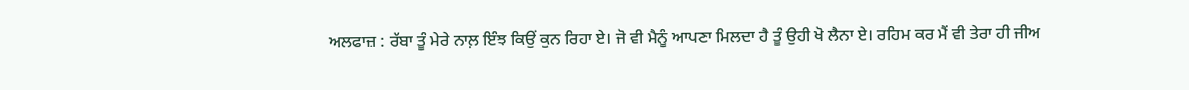ਅਲਫਾਜ਼ : ਰੱਬਾ ਤੂੰ ਮੇਰੇ ਨਾਲ਼ ਇੰਝ ਕਿਉਂ ਕੁਨ ਰਿਹਾ ਏ। ਜੋ ਵੀ ਮੈਨੂੰ ਆਪਣਾ ਮਿਲਦਾ ਹੈ ਤੂੰ ਉਹੀ ਖੋ ਲੈਨਾ ਏ। ਰਹਿਮ ਕਰ ਮੈਂ ਵੀ ਤੇਰਾ ਹੀ ਜੀਅ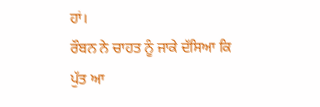ਹਾਂ।
ਰੌਬਨ ਨੇ ਚਾਹਤ ਨੂੰ ਜਾਕੇ ਦੱਸਿਆ ਕਿ ਪੁੱਤ ਆ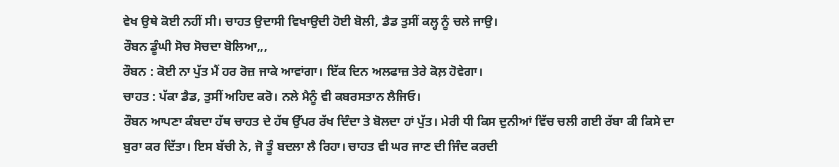ਵੇਖ ਉਥੇ ਕੋਈ ਨਹੀਂ ਸੀ। ਚਾਹਤ ਉਦਾਸੀ ਵਿਖਾਉਦੀ ਹੋਈ ਬੋਲੀ, ਡੈਡ ਤੁਸੀਂ ਕਲ੍ਹ ਨੂੰ ਚਲੇ ਜਾਉ।
ਰੌਬਨ ਡੂੰਘੀ ਸੋਚ ਸੋਚਦਾ ਬੋਲਿਆ,,,
ਰੌਬਨ : ਕੋਈ ਨਾ ਪੁੱਤ ਮੈਂ ਹਰ ਰੋਜ਼ ਜਾਕੇ ਆਵਾਂਗਾ। ਇੱਕ ਦਿਨ ਅਲਫਾਜ਼ ਤੇਰੇ ਕੋਲ਼ ਹੋਵੇਗਾ।
ਚਾਹਤ : ਪੱਕਾ ਡੈਡ, ਤੁਸੀਂ ਅਹਿਦ ਕਰੋ। ਨਲੇ ਮੈਨੂੰ ਵੀ ਕਬਰਸਤਾਨ ਲੈਜਿਓ।
ਰੌਬਨ ਆਪਣਾ ਕੰਬਦਾ ਹੱਥ ਚਾਹਤ ਦੇ ਹੱਥ ਉੱਪਰ ਰੱਖ ਦਿੰਦਾ ਤੇ ਬੋਲਦਾ ਹਾਂ ਪੁੱਤ। ਮੇਰੀ ਧੀ ਕਿਸ ਦੁਨੀਆਂ ਵਿੱਚ ਚਲੀ ਗਈ ਰੱਬਾ ਕੀ ਕਿਸੇ ਦਾ ਬੁਰਾ ਕਰ ਦਿੱਤਾ। ਇਸ ਬੱਚੀ ਨੇ, ਜੋ ਤੂੰ ਬਦਲਾ ਲੈ ਰਿਹਾ। ਚਾਹਤ ਵੀ ਘਰ ਜਾਣ ਦੀ ਜਿੰਦ ਕਰਦੀ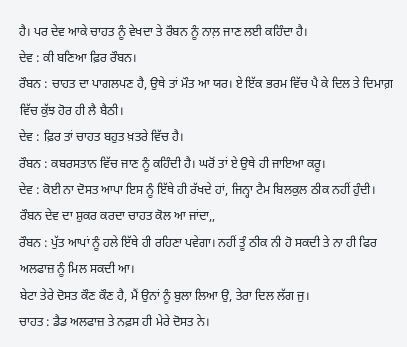ਹੈ। ਪਰ ਦੇਵ ਆਕੇ ਚਾਹਤ ਨੂੰ ਵੇਖਦਾ ਤੇ ਰੌਬਨ ਨੂੰ ਨਾਲ਼ ਜਾਣ ਲਈ ਕਹਿੰਦਾ ਹੈ।
ਦੇਵ : ਕੀ ਬਣਿਆ ਫ਼ਿਰ ਰੌਬਨ।
ਰੌਬਨ : ਚਾਹਤ ਦਾ ਪਾਗਲਪਣ ਹੈ, ਉਥੇ ਤਾਂ ਮੌਤ ਆ ਯਰ। ਏ ਇੱਕ ਭਰਮ ਵਿੱਚ ਪੈ ਕੇ ਦਿਲ ਤੇ ਦਿਮਾਗ਼ ਵਿੱਚ ਕੁੱਝ ਹੋਰ ਹੀ ਲੈ ਬੈਠੀ।
ਦੇਵ : ਫ਼ਿਰ ਤਾਂ ਚਾਹਤ ਬਹੁਤ ਖ਼ਤਰੇ ਵਿੱਚ ਹੈ।
ਰੌਬਨ : ਕਬਰਸਤਾਨ ਵਿੱਚ ਜਾਣ ਨੂੰ ਕਹਿੰਦੀ ਹੈ। ਘਰੋਂ ਤਾਂ ਏ ਉਥੇ ਹੀ ਜਾਇਆ ਕਰੂ।
ਦੇਵ : ਕੋਈ ਨਾ ਦੋਸਤ ਆਪਾ ਇਸ ਨੂੰ ਇੱਥੇ ਹੀ ਰੱਖਦੇ ਹਾਂ, ਜਿਨ੍ਹਾ ਟੈਮ ਬਿਲਕੁਲ ਠੀਕ ਨਹੀਂ ਹੁੰਦੀ।
ਰੌਬਨ ਦੇਵ ਦਾ ਸ਼ੁਕਰ ਕਰਦਾ ਚਾਹਤ ਕੋਲ ਆ ਜਾਂਦਾ,,
ਰੌਬਨ : ਪੁੱਤ ਆਪਾਂ ਨੂੰ ਹਲੇ ਇੱਥੇ ਹੀ ਰਹਿਣਾ ਪਵੇਗਾ। ਨਹੀਂ ਤੂੰ ਠੀਕ ਨੀ ਹੋ ਸਕਦੀ ਤੇ ਨਾ ਹੀ ਫਿਰ ਅਲਫਾਜ਼ ਨੂੰ ਮਿਲ ਸਕਦੀ ਆ।
ਬੇਟਾ ਤੇਰੇ ਦੋਸਤ ਕੌਣ ਕੌਣ ਹੈ, ਮੈਂ ਉਨਾਂ ਨੂੰ ਬੁਲਾ ਲਿਆ ਉ, ਤੇਰਾ ਦਿਲ ਲੱਗ ਜੁ।
ਚਾਹਤ : ਡੈਡ ਅਲਫਾਜ਼ ਤੇ ਨਫ਼ਸ ਹੀ ਮੇਰੇ ਦੋਸਤ ਨੇ।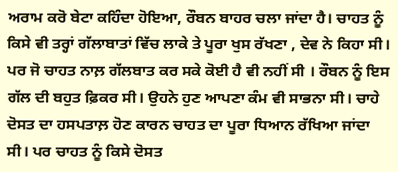ਅਰਾਮ ਕਰੋ ਬੇਟਾ ਕਹਿੰਦਾ ਹੋਇਆ, ਰੌਬਨ ਬਾਹਰ ਚਲਾ ਜਾਂਦਾ ਹੈ। ਚਾਹਤ ਨੂੰ ਕਿਸੇ ਵੀ ਤਰ੍ਹਾਂ ਗੱਲਾਬਾਤਾਂ ਵਿੱਚ ਲਾਕੇ ਤੇ ਪੂਰਾ ਖੁਸ ਰੱਖਣਾ , ਦੇਵ ਨੇ ਕਿਹਾ ਸੀ। ਪਰ ਜੋ ਚਾਹਤ ਨਾਲ਼ ਗੱਲਬਾਤ ਕਰ ਸਕੇ ਕੋਈ ਹੈ ਵੀ ਨਹੀਂ ਸੀ । ਰੌਬਨ ਨੂੰ ਇਸ ਗੱਲ ਦੀ ਬਹੁਤ ਫ਼ਿਕਰ ਸੀ। ਉਹਨੇ ਹੁਣ ਆਪਣਾ ਕੰਮ ਵੀ ਸਾਭਨਾ ਸੀ। ਚਾਹੇ ਦੋਸਤ ਦਾ ਹਸਪਤਾਲ਼ ਹੋਣ ਕਾਰਨ ਚਾਹਤ ਦਾ ਪੂਰਾ ਧਿਆਨ ਰੱਖਿਆ ਜਾਂਦਾ ਸੀ। ਪਰ ਚਾਹਤ ਨੂੰ ਕਿਸੇ ਦੋਸਤ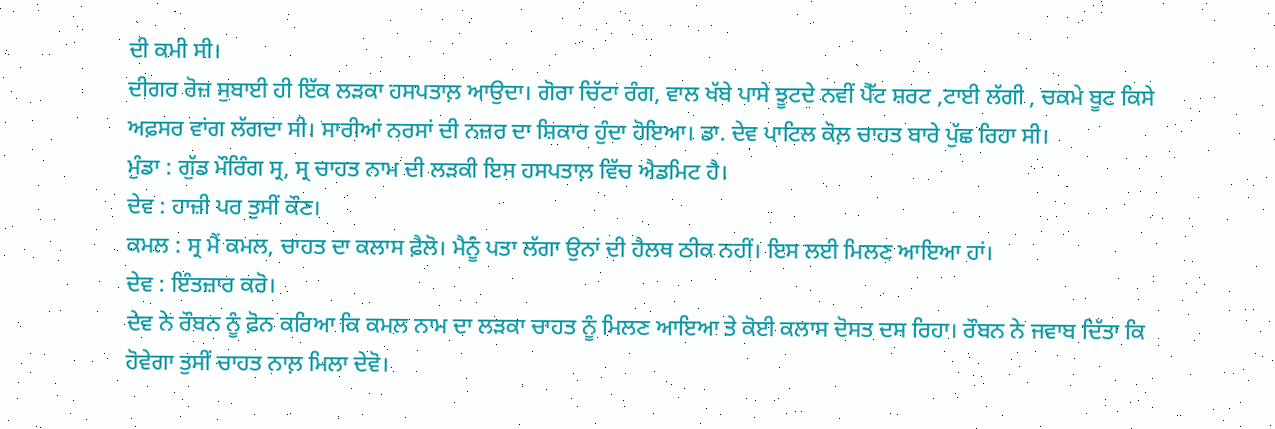ਦੀ ਕਮੀ ਸੀ।
ਦੀਗਰ ਰੋਜ਼ ਸੁਬਾਈ ਹੀ ਇੱਕ ਲੜਕਾ ਹਸਪਤਾਲ਼ ਆਉਦਾ। ਗੋਰਾ ਚਿੱਟਾ ਰੰਗ, ਵਾਲ ਖੱਬੇ ਪਾਸੇ ਝੂਟਦੇ ਨਵੀਂ ਪੈੱਟ ਸ਼ਰਟ ,ਟਾਈ ਲੱਗੀ , ਚਕਮੇ ਬੂਟ ਕਿਸੇ ਅਫ਼ਸਰ ਵਾਂਗ ਲੱਗਦਾ ਸੀ। ਸਾਰੀਆਂ ਨਰਸਾਂ ਦੀ ਨਜ਼ਰ ਦਾ ਸ਼ਿਕਾਰ ਹੁੰਦਾ ਹੋਇਆ। ਡਾ. ਦੇਵ ਪਾਟਿਲ ਕੋਲ਼ ਚਾਹਤ ਬਾਰੇ ਪੁੱਛ ਰਿਹਾ ਸੀ।
ਮੁੰਡਾ : ਗੁੱਡ ਮੌਰਿੰਗ ਸ੍ਰ, ਸ੍ਰ ਚਾਹਤ ਨਾਮ ਦੀ ਲੜਕੀ ਇਸ ਹਸਪਤਾਲ਼ ਵਿੱਚ ਐਡਮਿਟ ਹੈ।
ਦੇਵ : ਹਾਜ਼ੀ ਪਰ ਤੁਸੀਂ ਕੌਣ।
ਕਮਲ : ਸ੍ਰ ਮੈਂ ਕਮਲ, ਚਾਹਤ ਦਾ ਕਲਾਸ ਫ਼ੈਲੋ। ਮੈਨੂੰ ਪਤਾ ਲੱਗਾ ਉਨਾਂ ਦੀ ਹੈਲਥ ਠੀਕ ਨਹੀਂ। ਇਸ ਲਈ ਮਿਲਣ ਆਇਆ ਹਾਂ।
ਦੇਵ : ਇੰਤਜ਼ਾਰ ਕਰੋ।
ਦੇਵ ਨੇ ਰੌਬਨ ਨੂੰ ਫ਼ੋਨ ਕਰਿਆ ਕਿ ਕਮਲ ਨਾਮ ਦਾ ਲੜਕਾ ਚਾਹਤ ਨੂੰ ਮਿਲਣ ਆਇਆ ਤੇ ਕੋਈ ਕਲਾਸ ਦੋਸਤ ਦਸ ਰਿਹਾ। ਰੌਬਨ ਨੇ ਜਵਾਬ ਦਿੱਤਾ ਕਿ ਹੋਵੇਗਾ ਤੁਸੀਂ ਚਾਹਤ ਨਾਲ਼ ਮਿਲਾ ਦੇਵੋ।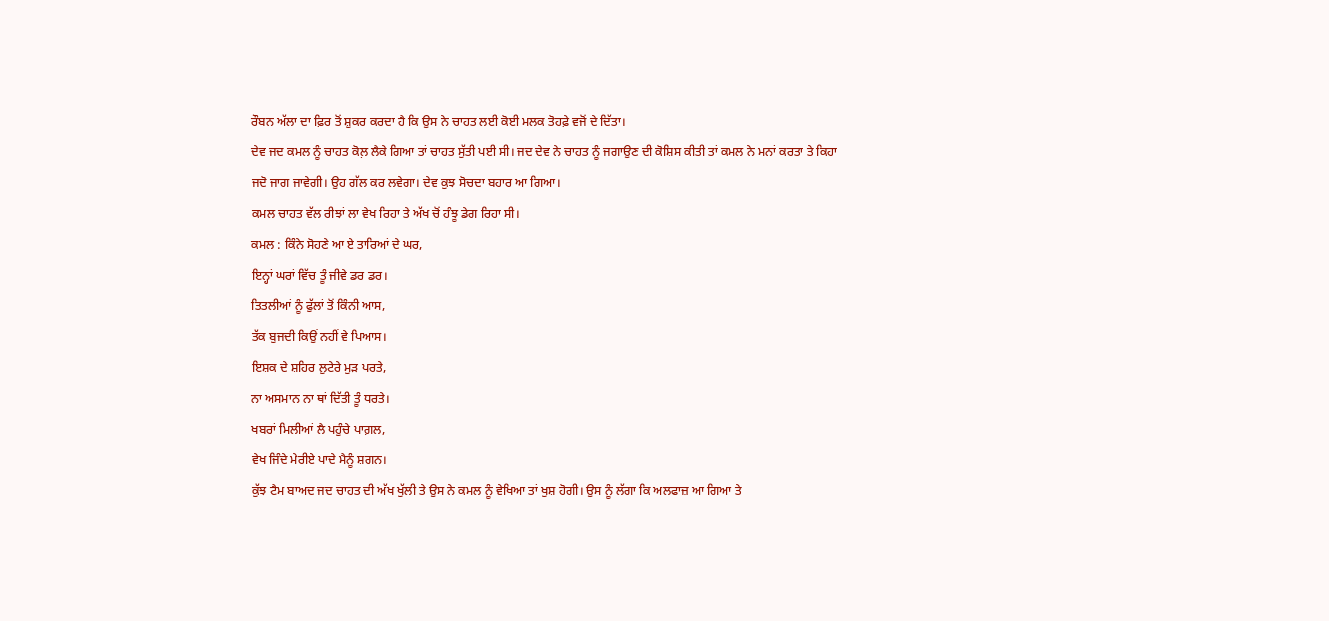ਰੌਬਨ ਅੱਲਾ ਦਾ ਫ਼ਿਰ ਤੋਂ ਸ਼ੁਕਰ ਕਰਦਾ ਹੈ ਕਿ ਉਸ ਨੇ ਚਾਹਤ ਲਈ ਕੋਈ ਮਲਕ ਤੋਹਫ਼ੇ ਵਜੋਂ ਦੇ ਦਿੱਤਾ।
ਦੇਵ ਜਦ ਕਮਲ ਨੂੰ ਚਾਹਤ ਕੋਲ਼ ਲੈਕੇ ਗਿਆ ਤਾਂ ਚਾਹਤ ਸੁੱਤੀ ਪਈ ਸੀ। ਜਦ ਦੇਵ ਨੇ ਚਾਹਤ ਨੂੰ ਜਗਾਉਣ ਦੀ ਕੋਸ਼ਿਸ ਕੀਤੀ ਤਾਂ ਕਮਲ ਨੇ ਮਨਾਂ ਕਰਤਾ ਤੇ ਕਿਹਾ ਜਦੋ ਜਾਗ ਜਾਵੇਗੀ। ਉਹ ਗੱਲ ਕਰ ਲਵੇਗਾ। ਦੇਵ ਕੁਝ ਸੋਚਦਾ ਬਹਾਰ ਆ ਗਿਆ।
ਕਮਲ ਚਾਹਤ ਵੱਲ ਰੀਝਾਂ ਲਾ ਵੇਖ ਰਿਹਾ ਤੇ ਅੱਖ ਚੋਂ ਹੰਝੂ ਡੇਗ ਰਿਹਾ ਸੀ।
ਕਮਲ : ਕਿੰਨੇ ਸੋਹਣੇ ਆ ਏ ਤਾਰਿਆਂ ਦੇ ਘਰ,
ਇਨ੍ਹਾਂ ਘਰਾਂ ਵਿੱਚ ਤੂੰ ਜੀਵੇ ਡਰ ਡਰ।
ਤਿਤਲੀਆਂ ਨੂੰ ਫੁੱਲਾਂ ਤੋਂ ਕਿੰਨੀ ਆਸ,
ਤੱਕ ਬੁਜਦੀ ਕਿਉਂ ਨਹੀਂ ਵੇ ਪਿਆਸ।
ਇਸ਼ਕ ਦੇ ਸ਼ਹਿਰ ਲੁਟੇਰੇ ਮੁੜ ਪਰਤੇ,
ਨਾ ਅਸਮਾਨ ਨਾ ਥਾਂ ਦਿੱਤੀ ਤੂੰ ਧਰਤੇ।
ਖਬਰਾਂ ਮਿਲੀਆਂ ਲੈ ਪਹੁੰਚੇ ਪਾਗ਼ਲ,
ਵੇਖ ਜਿੰਦੇ ਮੇਰੀਏ ਪਾਦੇ ਮੈਨੂੰ ਸ਼ਗਨ।
ਕੁੱਝ ਟੈਮ ਬਾਅਦ ਜਦ ਚਾਹਤ ਦੀ ਅੱਖ ਖੁੱਲੀ ਤੇ ਉਸ ਨੇ ਕਮਲ ਨੂੰ ਵੇਖਿਆ ਤਾਂ ਖੁਸ਼ ਹੋਗੀ। ਉਸ ਨੂੰ ਲੱਗਾ ਕਿ ਅਲਫਾਜ਼ ਆ ਗਿਆ ਤੇ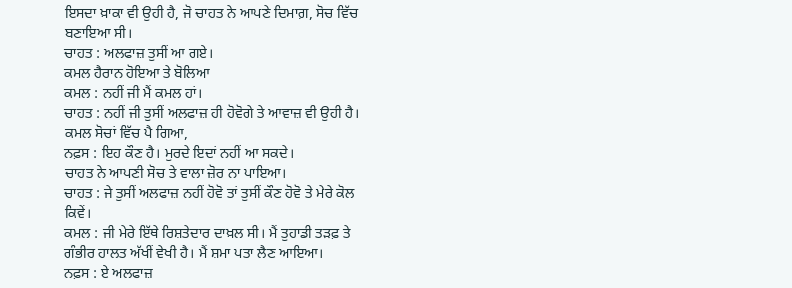ਇਸਦਾ ਖ਼ਾਕਾ ਵੀ ਉਹੀ ਹੈ, ਜੋ ਚਾਹਤ ਨੇ ਆਪਣੇ ਦਿਮਾਗ਼, ਸੋਚ ਵਿੱਚ ਬਣਾਇਆ ਸੀ।
ਚਾਹਤ : ਅਲਫਾਜ਼ ਤੁਸੀਂ ਆ ਗਏ।
ਕਮਲ ਹੈਰਾਨ ਹੋਇਆ ਤੇ ਬੋਲਿਆ
ਕਮਲ : ਨਹੀਂ ਜੀ ਮੈਂ ਕਮਲ ਹਾਂ।
ਚਾਹਤ : ਨਹੀਂ ਜੀ ਤੁਸੀਂ ਅਲਫਾਜ਼ ਹੀ ਹੋਵੋਗੇ ਤੇ ਆਵਾਜ਼ ਵੀ ਉਹੀ ਹੈ।
ਕਮਲ ਸੋਚਾਂ ਵਿੱਚ ਪੈ ਗਿਆ,
ਨਫ਼ਸ : ਇਹ ਕੌਣ ਹੈ। ਮੁਰਦੇ ਇਦਾਂ ਨਹੀਂ ਆ ਸਕਦੇ।
ਚਾਹਤ ਨੇ ਆਪਣੀ ਸੋਚ ਤੇ ਵਾਲਾ ਜ਼ੋਰ ਨਾ ਪਾਇਆ।
ਚਾਹਤ : ਜੇ ਤੁਸੀਂ ਅਲਫਾਜ਼ ਨਹੀਂ ਹੋਵੋ ਤਾਂ ਤੁਸੀਂ ਕੌਣ ਹੋਵੋ ਤੇ ਮੇਰੇ ਕੋਲ ਕਿਵੇਂ।
ਕਮਲ : ਜੀ ਮੇਰੇ ਇੱਥੇ ਰਿਸ਼ਤੇਦਾਰ ਦਾਖ਼ਲ ਸੀ। ਮੈਂ ਤੁਹਾਡੀ ਤੜਫ਼ ਤੇ ਗੰਭੀਰ ਹਾਲਤ ਅੱਖੀਂ ਵੇਖੀ ਹੈ। ਮੈਂ ਸ਼ਮਾ ਪਤਾ ਲੈਣ ਆਇਆ।
ਨਫ਼ਸ : ਏ ਅਲਫਾਜ਼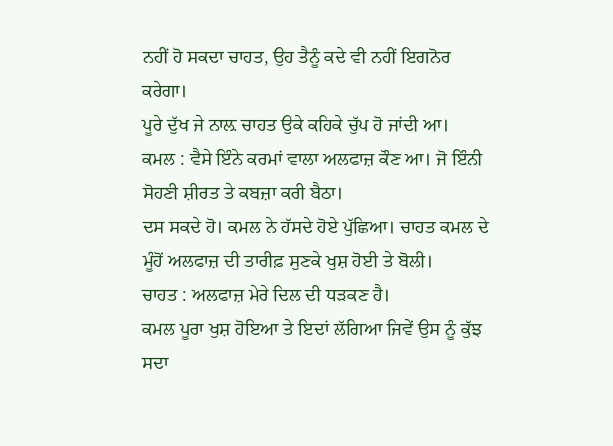ਨਹੀਂ ਹੋ ਸਕਦਾ ਚਾਹਤ, ਉਹ ਤੈਨੂੰ ਕਦੇ ਵੀ ਨਹੀਂ ਇਗਨੋਰ ਕਰੇਗਾ।
ਪੂਰੇ ਦੁੱਖ ਜੇ ਨਾਲ਼ ਚਾਹਤ ਉਕੇ ਕਹਿਕੇ ਚੁੱਪ ਹੋ ਜਾਂਦੀ ਆ।
ਕਮਲ : ਵੈਸੇ ਇੰਨੇ ਕਰਮਾਂ ਵਾਲਾ ਅਲਫਾਜ਼ ਕੌਣ ਆ। ਜੋ ਇੰਨੀ ਸੋਹਣੀ ਸ਼ੀਰਤ ਤੇ ਕਬਜ਼ਾ ਕਰੀ ਬੈਠਾ।
ਦਸ ਸਕਦੇ ਹੋ। ਕਮਲ ਨੇ ਹੱਸਦੇ ਹੋਏ ਪੁੱਛਿਆ। ਚਾਹਤ ਕਮਲ ਦੇ ਮੂੰਹੋਂ ਅਲਫਾਜ਼ ਦੀ ਤਾਰੀਫ਼ ਸੁਣਕੇ ਖੁਸ਼ ਹੋਈ ਤੇ ਬੋਲੀ।
ਚਾਹਤ : ਅਲਫਾਜ਼ ਮੇਰੇ ਦਿਲ ਦੀ ਧੜਕਣ ਹੈ।
ਕਮਲ ਪੂਰਾ ਖੁਸ਼ ਹੋਇਆ ਤੇ ਇਦਾਂ ਲੱਗਿਆ ਜਿਵੇਂ ਉਸ ਨੂੰ ਕੁੱਝ ਸਦਾ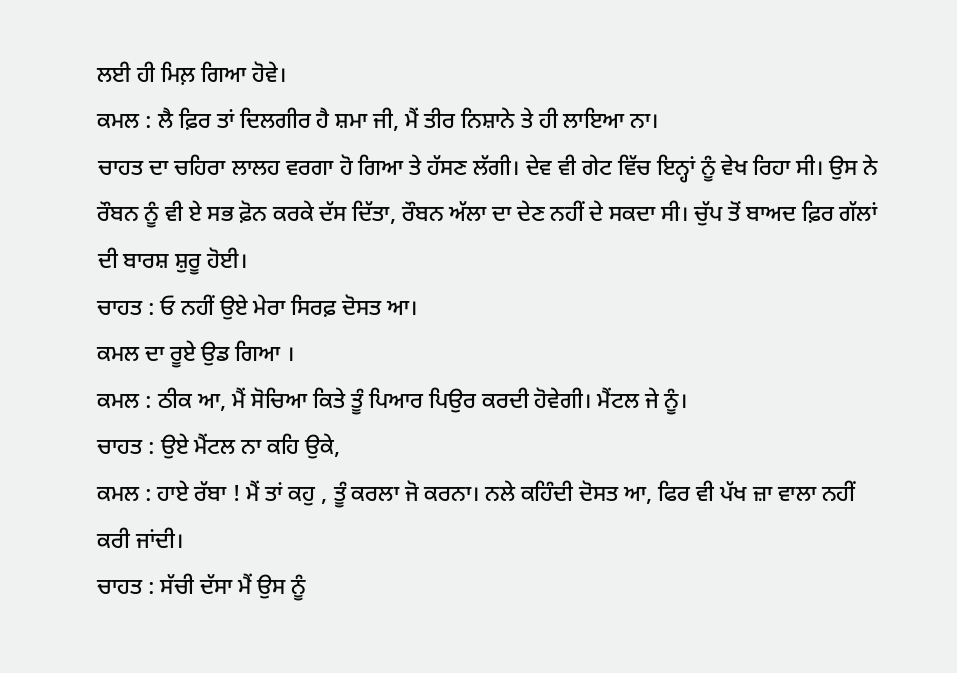ਲਈ ਹੀ ਮਿਲ਼ ਗਿਆ ਹੋਵੇ।
ਕਮਲ : ਲੈ ਫ਼ਿਰ ਤਾਂ ਦਿਲਗੀਰ ਹੈ ਸ਼ਮਾ ਜੀ, ਮੈਂ ਤੀਰ ਨਿਸ਼ਾਨੇ ਤੇ ਹੀ ਲਾਇਆ ਨਾ।
ਚਾਹਤ ਦਾ ਚਹਿਰਾ ਲਾਲਹ ਵਰਗਾ ਹੋ ਗਿਆ ਤੇ ਹੱਸਣ ਲੱਗੀ। ਦੇਵ ਵੀ ਗੇਟ ਵਿੱਚ ਇਨ੍ਹਾਂ ਨੂੰ ਵੇਖ ਰਿਹਾ ਸੀ। ਉਸ ਨੇ ਰੌਬਨ ਨੂੰ ਵੀ ਏ ਸਭ ਫ਼ੋਨ ਕਰਕੇ ਦੱਸ ਦਿੱਤਾ, ਰੌਬਨ ਅੱਲਾ ਦਾ ਦੇਣ ਨਹੀਂ ਦੇ ਸਕਦਾ ਸੀ। ਚੁੱਪ ਤੋਂ ਬਾਅਦ ਫ਼ਿਰ ਗੱਲਾਂ ਦੀ ਬਾਰਸ਼ ਸ਼ੁਰੂ ਹੋਈ।
ਚਾਹਤ : ਓ ਨਹੀਂ ਉਏ ਮੇਰਾ ਸਿਰਫ਼ ਦੋਸਤ ਆ।
ਕਮਲ ਦਾ ਰੂਏ ਉਡ ਗਿਆ ।
ਕਮਲ : ਠੀਕ ਆ, ਮੈਂ ਸੋਚਿਆ ਕਿਤੇ ਤੂੰ ਪਿਆਰ ਪਿਉਰ ਕਰਦੀ ਹੋਵੇਗੀ। ਮੈਂਟਲ ਜੇ ਨੂੰ।
ਚਾਹਤ : ਉਏ ਮੈਂਟਲ ਨਾ ਕਹਿ ਉਕੇ,
ਕਮਲ : ਹਾਏ ਰੱਬਾ ! ਮੈਂ ਤਾਂ ਕਹੁ , ਤੂੰ ਕਰਲਾ ਜੋ ਕਰਨਾ। ਨਲੇ ਕਹਿੰਦੀ ਦੋਸਤ ਆ, ਫਿਰ ਵੀ ਪੱਖ ਜ਼ਾ ਵਾਲਾ ਨਹੀਂ ਕਰੀ ਜਾਂਦੀ।
ਚਾਹਤ : ਸੱਚੀ ਦੱਸਾ ਮੈਂ ਉਸ ਨੂੰ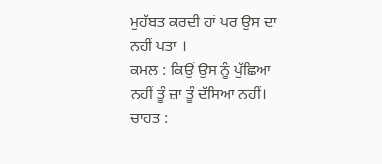ਮੁਹੱਬਤ ਕਰਦੀ ਹਾਂ ਪਰ ਉਸ ਦਾ ਨਹੀਂ ਪਤਾ ।
ਕਮਲ : ਕਿਉਂ ਉਸ ਨੂੰ ਪੁੱਛਿਆ ਨਹੀਂ ਤੂੰ ਜ਼ਾ ਤੂੰ ਦੱਸਿਆ ਨਹੀਂ।
ਚਾਹਤ :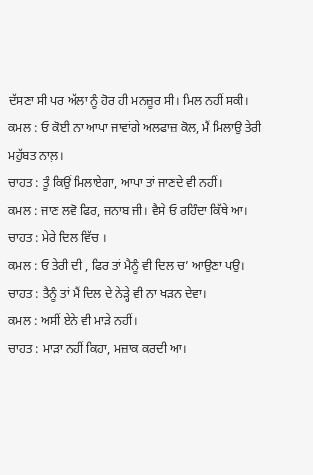ਦੱਸਣਾ ਸੀ ਪਰ ਅੱਲਾ ਨੂੰ ਹੋਰ ਹੀ ਮਨਜ਼ੂਰ ਸੀ। ਮਿਲ ਨਹੀਂ ਸਕੀ।
ਕਮਲ : ਓ ਕੋਈ ਨਾ ਆਪਾ ਜਾਵਾਂਗੇ ਅਲਫਾਜ਼ ਕੋਲ, ਮੈਂ ਮਿਲਾਉ ਤੇਰੀ ਮਹੁੱਬਤ ਨਾਲ਼।
ਚਾਹਤ : ਤੂੰ ਕਿਉਂ ਮਿਲਾਏਗਾ, ਆਪਾ ਤਾਂ ਜਾਣਦੇ ਵੀ ਨਹੀਂ।
ਕਮਲ : ਜਾਣ ਲਵੋ ਫਿਰ, ਜਨਾਬ ਜੀ। ਵੈਸੇ ਓ ਰਹਿੰਦਾ ਕਿੱਥੇ ਆ।
ਚਾਹਤ : ਮੇਰੇ ਦਿਲ ਵਿੱਚ ।
ਕਮਲ : ਓ ਤੇਰੀ ਦੀ , ਫਿਰ ਤਾਂ ਮੈਨੂੰ ਵੀ ਦਿਲ ਚ’ ਆਉਣਾ ਪਉ।
ਚਾਹਤ : ਤੈਨੂੰ ਤਾਂ ਮੈਂ ਦਿਲ ਦੇ ਨੇੜ੍ਹੇ ਵੀ ਨਾ ਖੜਨ ਦੇਵਾ।
ਕਮਲ : ਅਸੀਂ ਏਨੇ ਵੀ ਮਾੜੇ ਨਹੀਂ।
ਚਾਹਤ : ਮਾੜਾ ਨਹੀਂ ਕਿਹਾ, ਮਜ਼ਾਕ ਕਰਦੀ ਆ।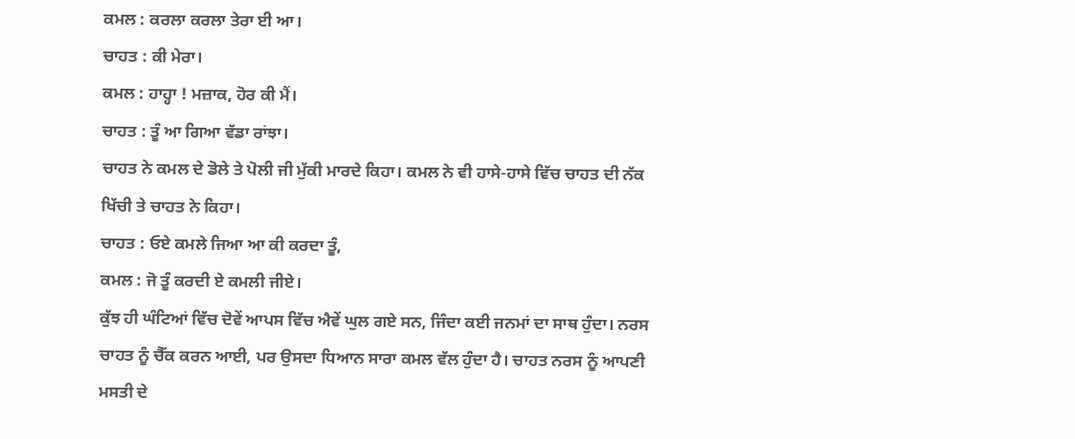ਕਮਲ : ਕਰਲਾ ਕਰਲਾ ਤੇਰਾ ਈ ਆ।
ਚਾਹਤ : ਕੀ ਮੇਰਾ।
ਕਮਲ : ਹਾਹ੍ਹਾ ! ਮਜ਼ਾਕ, ਹੋਰ ਕੀ ਮੈਂ।
ਚਾਹਤ : ਤੂੰ ਆ ਗਿਆ ਵੱਡਾ ਰਾਂਝਾ।
ਚਾਹਤ ਨੇ ਕਮਲ ਦੇ ਡੋਲੇ ਤੇ ਪੋਲੀ ਜੀ ਮੁੱਕੀ ਮਾਰਦੇ ਕਿਹਾ। ਕਮਲ ਨੇ ਵੀ ਹਾਸੇ-ਹਾਸੇ ਵਿੱਚ ਚਾਹਤ ਦੀ ਨੱਕ ਖਿੱਚੀ ਤੇ ਚਾਹਤ ਨੇ ਕਿਹਾ।
ਚਾਹਤ : ਓਏ ਕਮਲੇ ਜਿਆ ਆ ਕੀ ਕਰਦਾ ਤੂੰ,
ਕਮਲ : ਜੋ ਤੂੰ ਕਰਦੀ ਏ ਕਮਲੀ ਜੀਏ।
ਕੁੱਝ ਹੀ ਘੰਟਿਆਂ ਵਿੱਚ ਦੋਵੇਂ ਆਪਸ ਵਿੱਚ ਐਵੇਂ ਘੁਲ ਗਏ ਸਨ, ਜਿੰਦਾ ਕਈ ਜਨਮਾਂ ਦਾ ਸਾਥ ਹੁੰਦਾ। ਨਰਸ ਚਾਹਤ ਨੂੰ ਚੈੱਕ ਕਰਨ ਆਈ, ਪਰ ਉਸਦਾ ਧਿਆਨ ਸਾਰਾ ਕਮਲ ਵੱਲ ਹੁੰਦਾ ਹੈ। ਚਾਹਤ ਨਰਸ ਨੂੰ ਆਪਣੀ ਮਸਤੀ ਦੇ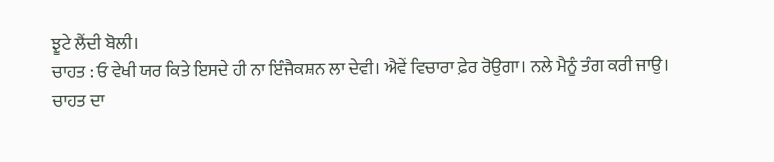ਝੂਟੇ ਲੈਂਦੀ ਬੋਲੀ।
ਚਾਹਤ : ਓ ਵੇਖੀ ਯਰ ਕਿਤੇ ਇਸਦੇ ਹੀ ਨਾ ਇੰਜੈਕਸ਼ਨ ਲਾ ਦੇਵੀ। ਐਵੇਂ ਵਿਚਾਰਾ ਫ਼ੇਰ ਰੋਉਗਾ। ਨਲੇ ਮੈਨੂੰ ਤੰਗ ਕਰੀ ਜਾਉ।
ਚਾਹਤ ਦਾ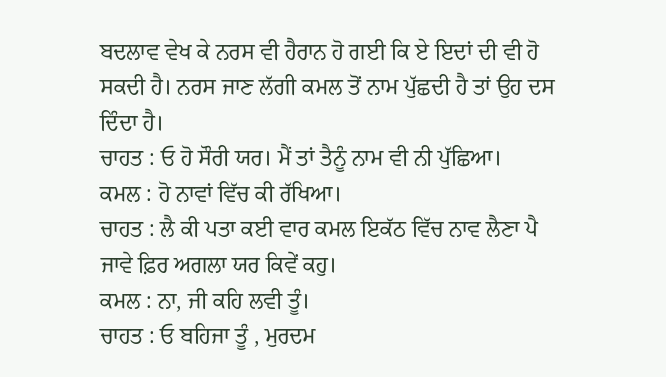ਬਦਲਾਵ ਵੇਖ ਕੇ ਨਰਸ ਵੀ ਹੈਰਾਨ ਹੋ ਗਈ ਕਿ ਏ ਇਦਾਂ ਦੀ ਵੀ ਹੋ ਸਕਦੀ ਹੈ। ਨਰਸ ਜਾਣ ਲੱਗੀ ਕਮਲ ਤੋਂ ਨਾਮ ਪੁੱਛਦੀ ਹੈ ਤਾਂ ਉਹ ਦਸ ਦਿੰਦਾ ਹੈ।
ਚਾਹਤ : ਓ ਹੋ ਸੌਰੀ ਯਰ। ਮੈਂ ਤਾਂ ਤੈਨੂੰ ਨਾਮ ਵੀ ਨੀ ਪੁੱਛਿਆ।
ਕਮਲ : ਹੋ ਨਾਵਾਂ ਵਿੱਚ ਕੀ ਰੱਖਿਆ।
ਚਾਹਤ : ਲੈ ਕੀ ਪਤਾ ਕਈ ਵਾਰ ਕਮਲ ਇਕੱਠ ਵਿੱਚ ਨਾਵ ਲੈਣਾ ਪੈ ਜਾਵੇ ਫ਼ਿਰ ਅਗਲਾ ਯਰ ਕਿਵੇਂ ਕਹੁ।
ਕਮਲ : ਨਾ, ਜੀ ਕਹਿ ਲਵੀ ਤੂੰ।
ਚਾਹਤ : ਓ ਬਹਿਜਾ ਤੂੰ , ਮੁਰਦਮ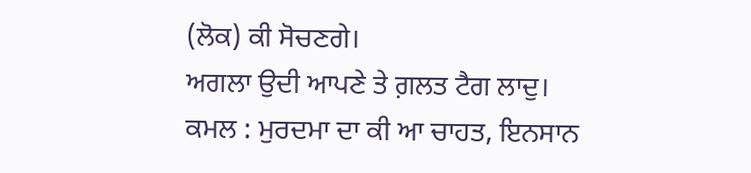(ਲੋਕ) ਕੀ ਸੋਚਣਗੇ।
ਅਗਲਾ ਉਦੀ ਆਪਣੇ ਤੇ ਗ਼ਲਤ ਟੈਗ ਲਾਦੁ।
ਕਮਲ : ਮੁਰਦਮਾ ਦਾ ਕੀ ਆ ਚਾਹਤ, ਇਨਸਾਨ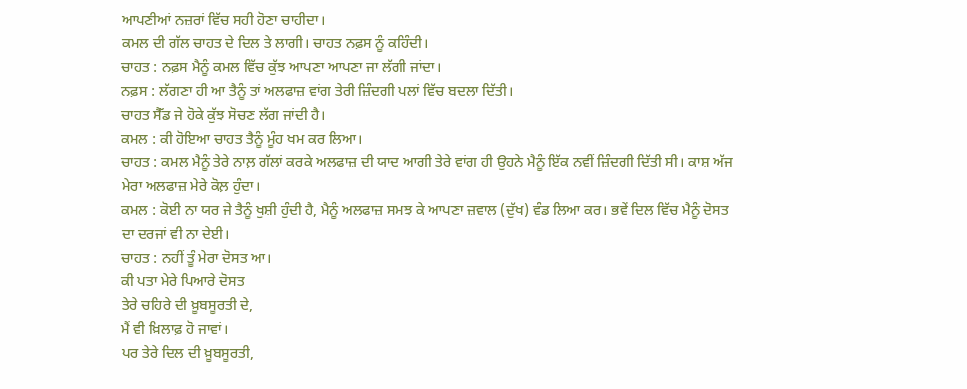ਆਪਣੀਆਂ ਨਜ਼ਰਾਂ ਵਿੱਚ ਸਹੀ ਹੋਣਾ ਚਾਹੀਦਾ।
ਕਮਲ ਦੀ ਗੱਲ ਚਾਹਤ ਦੇ ਦਿਲ ਤੇ ਲਾਗੀ। ਚਾਹਤ ਨਫ਼ਸ ਨੂੰ ਕਹਿੰਦੀ।
ਚਾਹਤ : ਨਫ਼ਸ ਮੈਨੂੰ ਕਮਲ ਵਿੱਚ ਕੁੱਝ ਆਪਣਾ ਆਪਣਾ ਜਾ ਲੱਗੀ ਜਾਂਦਾ।
ਨਫ਼ਸ : ਲੱਗਣਾ ਹੀ ਆ ਤੈਨੂੰ ਤਾਂ ਅਲਫਾਜ਼ ਵਾਂਗ ਤੇਰੀ ਜ਼ਿੰਦਗੀ ਪਲਾਂ ਵਿੱਚ ਬਦਲਾ ਦਿੱਤੀ।
ਚਾਹਤ ਸੈੱਡ ਜੇ ਹੋਕੇ ਕੁੱਝ ਸੋਚਣ ਲੱਗ ਜਾਂਦੀ ਹੈ।
ਕਮਲ : ਕੀ ਹੋਇਆ ਚਾਹਤ ਤੈਨੂੰ ਮੂੰਹ ਖਮ ਕਰ ਲਿਆ।
ਚਾਹਤ : ਕਮਲ ਮੈਨੂੰ ਤੇਰੇ ਨਾਲ਼ ਗੱਲਾਂ ਕਰਕੇ ਅਲਫਾਜ਼ ਦੀ ਯਾਦ ਆਗੀ ਤੇਰੇ ਵਾਂਗ ਹੀ ਉਹਨੇ ਮੈਨੂੰ ਇੱਕ ਨਵੀਂ ਜ਼ਿੰਦਗੀ ਦਿੱਤੀ ਸੀ। ਕਾਸ਼ ਅੱਜ ਮੇਰਾ ਅਲਫਾਜ਼ ਮੇਰੇ ਕੋਲ਼ ਹੁੰਦਾ।
ਕਮਲ : ਕੋਈ ਨਾ ਯਰ ਜੇ ਤੈਨੂੰ ਖੁਸ਼ੀ ਹੁੰਦੀ ਹੈ, ਮੈਨੂੰ ਅਲਫਾਜ਼ ਸਮਝ ਕੇ ਆਪਣਾ ਜ਼ਵਾਲ (ਦੁੱਖ) ਵੰਡ ਲਿਆ ਕਰ। ਭਵੇਂ ਦਿਲ ਵਿੱਚ ਮੈਨੂੰ ਦੋਸਤ ਦਾ ਦਰਜਾਂ ਵੀ ਨਾ ਦੇਈ।
ਚਾਹਤ : ਨਹੀਂ ਤੂੰ ਮੇਰਾ ਦੋਸਤ ਆ।
ਕੀ ਪਤਾ ਮੇਰੇ ਪਿਆਰੇ ਦੋਸਤ
ਤੇਰੇ ਚਹਿਰੇ ਦੀ ਖ਼ੂਬਸੂਰਤੀ ਦੇ,
ਮੈਂ ਵੀ ਖ਼ਿਲਾਫ਼ ਹੋ ਜਾਵਾਂ।
ਪਰ ਤੇਰੇ ਦਿਲ ਦੀ ਖ਼ੂਬਸੂਰਤੀ,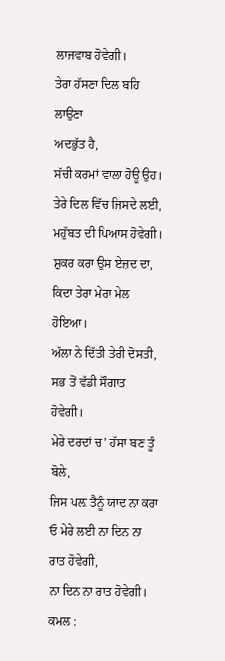ਲਾਜਵਾਬ ਹੋਵੇਗੀ।
ਤੇਰਾ ਹੱਸਣਾ ਦਿਲ ਬਹਿ ਲਾਉਣਾ
ਅਦਭੁੱਤ ਹੈ,
ਸੱਚੀ ਕਰਮਾਂ ਵਾਲਾ ਹੋਊ ਉਹ।
ਤੇਰੇ ਦਿਲ ਵਿੱਚ ਜਿਸਦੇ ਲਈ,
ਮਹੁੱਬਤ ਦੀ ਪਿਆਸ ਹੋਵੇਗੀ।
ਸ਼ੁਕਰ ਕਰਾ ਉਸ ਏਜ਼ਦ ਦਾ,
ਕਿਦਾ ਤੇਰਾ ਮੇਰਾ ਮੇਲ ਹੋਇਆ।
ਅੱਲਾ ਨੇ ਦਿੱਤੀ ਤੇਰੀ ਦੋਸਤੀ,
ਸਭ ਤੋਂ ਵੱਡੀ ਸੌਗਾਤ ਹੋਵੇਗੀ।
ਮੇਰੇ ਦਰਦਾਂ ਚ’ ਹੱਸਾ ਬਣ ਤੂੰ ਬੋਲੇ,
ਜਿਸ ਪਲ਼ ਤੈਨੂੰ ਯਾਦ ਨਾ ਕਰਾ
ਓ ਮੇਰੇ ਲਈ ਨਾ ਦਿਨ ਨਾ ਰਾਤ ਹੋਵੇਗੀ,
ਨਾ ਦਿਨ ਨਾ ਰਾਤ ਹੋਵੇਗੀ।
ਕਮਲ :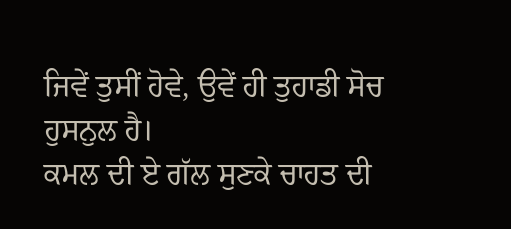ਜਿਵੇਂ ਤੁਸੀਂ ਹੋਵੇ, ਉਵੇਂ ਹੀ ਤੁਹਾਡੀ ਸੋਚ ਹੁਸਨੁਲ ਹੈ।
ਕਮਲ ਦੀ ਏ ਗੱਲ ਸੁਣਕੇ ਚਾਹਤ ਦੀ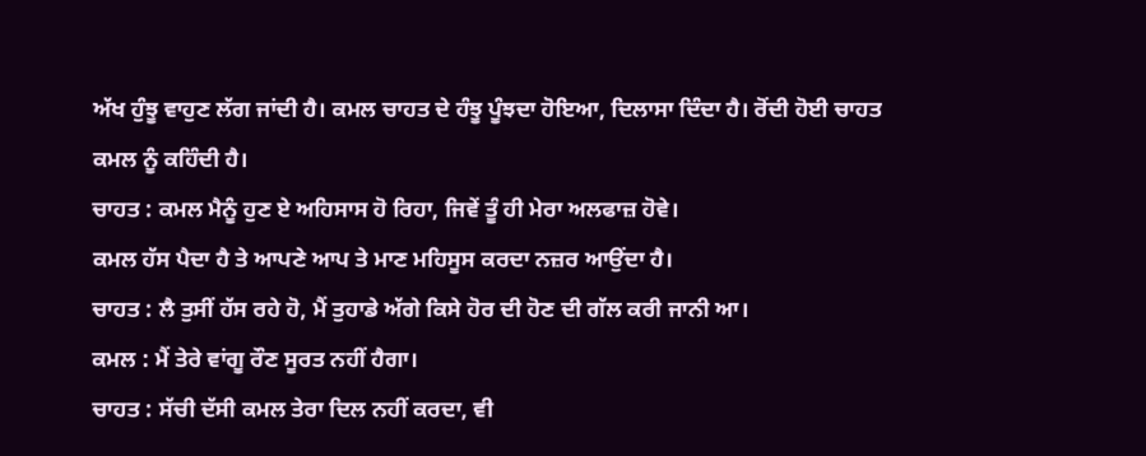ਅੱਖ ਹੁੰਝੂ ਵਾਹੁਣ ਲੱਗ ਜਾਂਦੀ ਹੈ। ਕਮਲ ਚਾਹਤ ਦੇ ਹੰਝੂ ਪੂੰਝਦਾ ਹੋਇਆ, ਦਿਲਾਸਾ ਦਿੰਦਾ ਹੈ। ਰੋਂਦੀ ਹੋਈ ਚਾਹਤ ਕਮਲ ਨੂੰ ਕਹਿੰਦੀ ਹੈ।
ਚਾਹਤ : ਕਮਲ ਮੈਨੂੰ ਹੁਣ ਏ ਅਹਿਸਾਸ ਹੋ ਰਿਹਾ, ਜਿਵੇਂ ਤੂੰ ਹੀ ਮੇਰਾ ਅਲਫਾਜ਼ ਹੋਵੇ।
ਕਮਲ ਹੱਸ ਪੈਦਾ ਹੈ ਤੇ ਆਪਣੇ ਆਪ ਤੇ ਮਾਣ ਮਹਿਸੂਸ ਕਰਦਾ ਨਜ਼ਰ ਆਉਂਦਾ ਹੈ।
ਚਾਹਤ : ਲੈ ਤੁਸੀਂ ਹੱਸ ਰਹੇ ਹੋ, ਮੈਂ ਤੁਹਾਡੇ ਅੱਗੇ ਕਿਸੇ ਹੋਰ ਦੀ ਹੋਣ ਦੀ ਗੱਲ ਕਰੀ ਜਾਨੀ ਆ।
ਕਮਲ : ਮੈਂ ਤੇਰੇ ਵਾਂਗੂ ਰੌਣ ਸੂਰਤ ਨਹੀਂ ਹੈਗਾ।
ਚਾਹਤ : ਸੱਚੀ ਦੱਸੀ ਕਮਲ ਤੇਰਾ ਦਿਲ ਨਹੀਂ ਕਰਦਾ, ਵੀ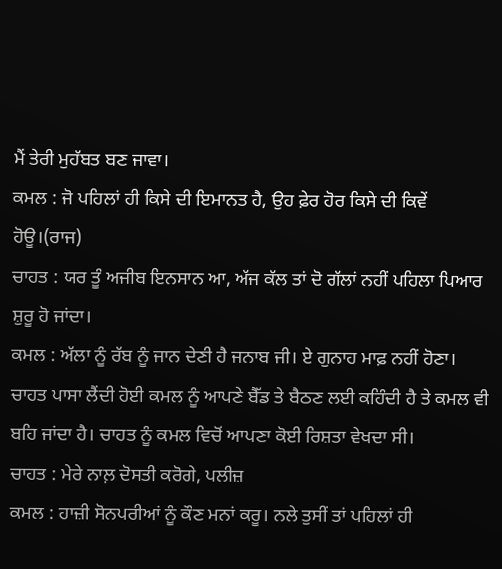ਮੈਂ ਤੇਰੀ ਮੁਹੱਬਤ ਬਣ ਜਾਵਾ।
ਕਮਲ : ਜੋ ਪਹਿਲਾਂ ਹੀ ਕਿਸੇ ਦੀ ਇਮਾਨਤ ਹੈ, ਉਹ ਫ਼ੇਰ ਹੋਰ ਕਿਸੇ ਦੀ ਕਿਵੇਂ ਹੋਊ।(ਰਾਜ)
ਚਾਹਤ : ਯਰ ਤੂੰ ਅਜੀਬ ਇਨਸਾਨ ਆ, ਅੱਜ ਕੱਲ ਤਾਂ ਦੋ ਗੱਲਾਂ ਨਹੀਂ ਪਹਿਲਾ ਪਿਆਰ ਸ਼ੁਰੂ ਹੋ ਜਾਂਦਾ।
ਕਮਲ : ਅੱਲਾ ਨੂੰ ਰੱਬ ਨੂੰ ਜਾਨ ਦੇਣੀ ਹੈ ਜਨਾਬ ਜੀ। ਏ ਗੁਨਾਹ ਮਾਫ਼ ਨਹੀਂ ਹੋਣਾ।
ਚਾਹਤ ਪਾਸਾ ਲੈਂਦੀ ਹੋਈ ਕਮਲ ਨੂੰ ਆਪਣੇ ਬੈੱਡ ਤੇ ਬੈਠਣ ਲਈ ਕਹਿੰਦੀ ਹੈ ਤੇ ਕਮਲ ਵੀ ਬਹਿ ਜਾਂਦਾ ਹੈ। ਚਾਹਤ ਨੂੰ ਕਮਲ ਵਿਚੋਂ ਆਪਣਾ ਕੋਈ ਰਿਸ਼ਤਾ ਵੇਖਦਾ ਸੀ।
ਚਾਹਤ : ਮੇਰੇ ਨਾਲ਼ ਦੋਸਤੀ ਕਰੋਗੇ, ਪਲੀਜ਼
ਕਮਲ : ਹਾਜ਼ੀ ਸੋਨਪਰੀਆਂ ਨੂੰ ਕੌਣ ਮਨਾਂ ਕਰੂ। ਨਲੇ ਤੁਸੀਂ ਤਾਂ ਪਹਿਲਾਂ ਹੀ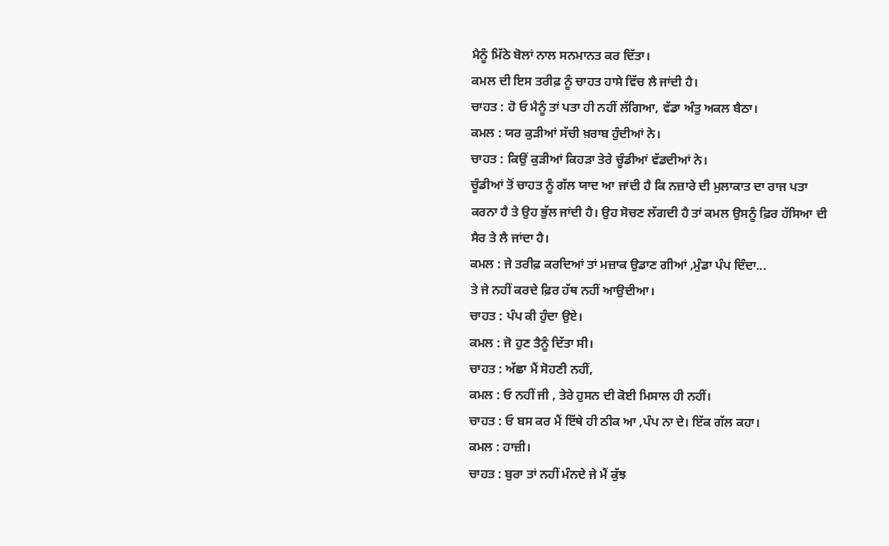ਮੈਨੂੰ ਮਿੱਠੇ ਬੋਲਾਂ ਨਾਲ ਸਨਮਾਨਤ ਕਰ ਦਿੱਤਾ।
ਕਮਲ ਦੀ ਇਸ ਤਰੀਫ਼ ਨੂੰ ਚਾਹਤ ਹਾਸੇ ਵਿੱਚ ਲੈ ਜਾਂਦੀ ਹੈ।
ਚਾਹਤ : ਹੋ ਓ ਮੈਨੂੰ ਤਾਂ ਪਤਾ ਹੀ ਨਹੀਂ ਲੱਗਿਆ, ਵੱਡਾ ਅੰਤੁ ਅਕਲ ਬੈਠਾ।
ਕਮਲ : ਯਰ ਕੁੜੀਆਂ ਸੱਚੀ ਖ਼ਰਾਬ ਹੁੰਦੀਆਂ ਨੇ।
ਚਾਹਤ : ਕਿਉਂ ਕੁੜੀਆਂ ਕਿਹੜਾ ਤੇਰੇ ਚੂੰਡੀਆਂ ਵੱਡਦੀਆਂ ਨੇ।
ਚੂੰਡੀਆਂ ਤੋਂ ਚਾਹਤ ਨੂੰ ਗੱਲ ਯਾਦ ਆ ਜਾਂਦੀ ਹੈ ਕਿ ਨਜ਼ਾਰੇ ਦੀ ਮੁਲਾਕਾਤ ਦਾ ਰਾਜ ਪਤਾ ਕਰਨਾ ਹੈ ਤੇ ਉਹ ਭੁੱਲ ਜਾਂਦੀ ਹੈ। ਉਹ ਸੋਚਣ ਲੱਗਦੀ ਹੈ ਤਾਂ ਕਮਲ ਉਸਨੂੰ ਫ਼ਿਰ ਹੱਸਿਆ ਦੀ ਸੈਰ ਤੇ ਲੈ ਜਾਂਦਾ ਹੈ।
ਕਮਲ : ਜੇ ਤਰੀਫ਼ ਕਰਦਿਆਂ ਤਾਂ ਮਜ਼ਾਕ ਉਡਾਣ ਗੀਆਂ ,ਮੁੰਡਾ ਪੰਪ ਦਿੰਦਾ...
ਤੇ ਜੇ ਨਹੀਂ ਕਰਦੇ ਫ਼ਿਰ ਹੱਥ ਨਹੀਂ ਆਉਦੀਆ।
ਚਾਹਤ : ਪੰਪ ਕੀ ਹੁੰਦਾ ਉਏ।
ਕਮਲ : ਜੋ ਹੁਣ ਤੈਨੂੰ ਦਿੱਤਾ ਸੀ।
ਚਾਹਤ : ਅੱਛਾ ਮੈਂ ਸੋਹਣੀ ਨਹੀਂ,
ਕਮਲ : ਓ ਨਹੀਂ ਜੀ , ਤੇਰੇ ਹੁਸਨ ਦੀ ਕੋਈ ਮਿਸਾਲ ਹੀ ਨਹੀਂ।
ਚਾਹਤ : ਓ ਬਸ ਕਰ ਮੈਂ ਇੱਥੇ ਹੀ ਠੀਕ ਆ ,ਪੰਪ ਨਾ ਦੇ। ਇੱਕ ਗੱਲ ਕਹਾ।
ਕਮਲ : ਹਾਜ਼ੀ।
ਚਾਹਤ : ਬੁਰਾ ਤਾਂ ਨਹੀਂ ਮੰਨਦੇ ਜੇ ਮੈਂ ਕੁੱਝ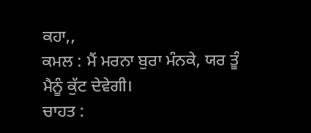ਕਹਾ,,
ਕਮਲ : ਮੈਂ ਮਰਨਾ ਬੁਰਾ ਮੰਨਕੇ, ਯਰ ਤੂੰ ਮੈਨੂੰ ਕੁੱਟ ਦੇਵੇਗੀ।
ਚਾਹਤ :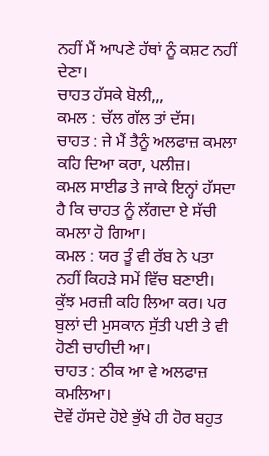ਨਹੀਂ ਮੈਂ ਆਪਣੇ ਹੱਥਾਂ ਨੂੰ ਕਸ਼ਟ ਨਹੀਂ ਦੇਣਾ।
ਚਾਹਤ ਹੱਸਕੇ ਬੋਲੀ,,,
ਕਮਲ : ਚੱਲ ਗੱਲ ਤਾਂ ਦੱਸ।
ਚਾਹਤ : ਜੇ ਮੈਂ ਤੈਨੂੰ ਅਲਫਾਜ਼ ਕਮਲਾ ਕਹਿ ਦਿਆ ਕਰਾ, ਪਲੀਜ਼।
ਕਮਲ ਸਾਈਡ ਤੇ ਜਾਕੇ ਇਨ੍ਹਾਂ ਹੱਸਦਾ ਹੈ ਕਿ ਚਾਹਤ ਨੂੰ ਲੱਗਦਾ ਏ ਸੱਚੀ ਕਮਲਾ ਹੋ ਗਿਆ।
ਕਮਲ : ਯਰ ਤੂੰ ਵੀ ਰੱਬ ਨੇ ਪਤਾ ਨਹੀਂ ਕਿਹੜੇ ਸਮੇਂ ਵਿੱਚ ਬਣਾਈ। ਕੁੱਝ ਮਰਜ਼ੀ ਕਹਿ ਲਿਆ ਕਰ। ਪਰ ਬੁਲਾਂ ਦੀ ਮੁਸਕਾਨ ਸੁੱਤੀ ਪਈ ਤੇ ਵੀ ਹੋਣੀ ਚਾਹੀਦੀ ਆ।
ਚਾਹਤ : ਠੀਕ ਆ ਵੇ ਅਲਫਾਜ਼ ਕਮਲਿਆ।
ਦੋਵੇਂ ਹੱਸਦੇ ਹੋਏ ਭੁੱਖੇ ਹੀ ਹੋਰ ਬਹੁਤ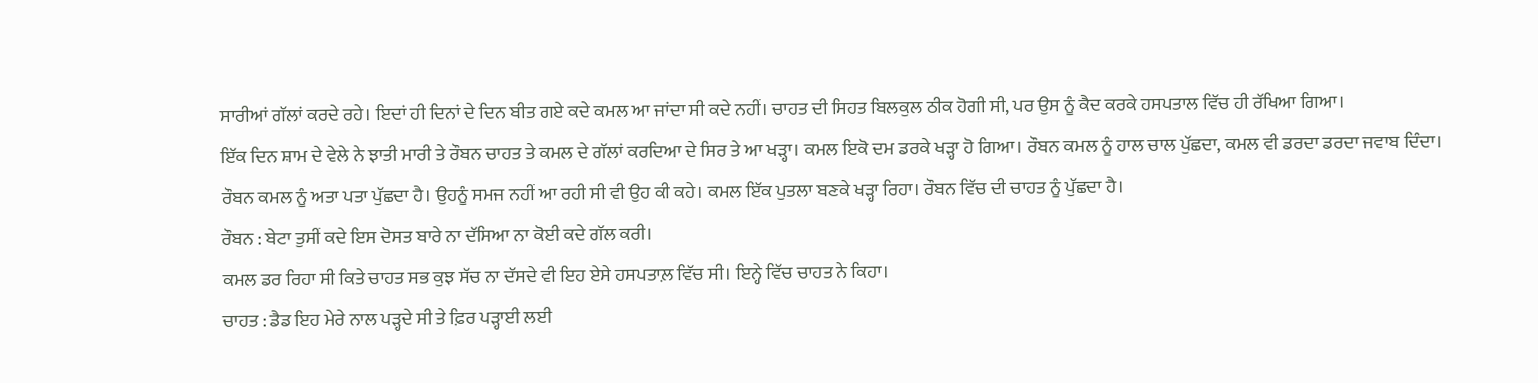ਸਾਰੀਆਂ ਗੱਲਾਂ ਕਰਦੇ ਰਹੇ। ਇਦਾਂ ਹੀ ਦਿਨਾਂ ਦੇ ਦਿਨ ਬੀਤ ਗਏ ਕਦੇ ਕਮਲ ਆ ਜਾਂਦਾ ਸੀ ਕਦੇ ਨਹੀਂ। ਚਾਹਤ ਦੀ ਸਿਹਤ ਬਿਲਕੁਲ ਠੀਕ ਹੋਗੀ ਸੀ, ਪਰ ਉਸ ਨੂੰ ਕੈਦ ਕਰਕੇ ਹਸਪਤਾਲ ਵਿੱਚ ਹੀ ਰੱਖਿਆ ਗਿਆ।
ਇੱਕ ਦਿਨ ਸ਼ਾਮ ਦੇ ਵੇਲੇ ਨੇ ਝਾਤੀ ਮਾਰੀ ਤੇ ਰੌਬਨ ਚਾਹਤ ਤੇ ਕਮਲ ਦੇ ਗੱਲਾਂ ਕਰਦਿਆ ਦੇ ਸਿਰ ਤੇ ਆ ਖੜ੍ਹਾ। ਕਮਲ ਇਕੋ ਦਮ ਡਰਕੇ ਖੜ੍ਹਾ ਹੋ ਗਿਆ। ਰੌਬਨ ਕਮਲ ਨੂੰ ਹਾਲ ਚਾਲ ਪੁੱਛਦਾ, ਕਮਲ ਵੀ ਡਰਦਾ ਡਰਦਾ ਜਵਾਬ ਦਿੰਦਾ। ਰੌਬਨ ਕਮਲ ਨੂੰ ਅਤਾ ਪਤਾ ਪੁੱਛਦਾ ਹੈ। ਉਹਨੂੰ ਸਮਜ ਨਹੀਂ ਆ ਰਹੀ ਸੀ ਵੀ ਉਹ ਕੀ ਕਹੇ। ਕਮਲ ਇੱਕ ਪੁਤਲਾ ਬਣਕੇ ਖੜ੍ਹਾ ਰਿਹਾ। ਰੌਬਨ ਵਿੱਚ ਦੀ ਚਾਹਤ ਨੂੰ ਪੁੱਛਦਾ ਹੈ।
ਰੌਬਨ : ਬੇਟਾ ਤੁਸੀਂ ਕਦੇ ਇਸ ਦੋਸਤ ਬਾਰੇ ਨਾ ਦੱਸਿਆ ਨਾ ਕੋਈ ਕਦੇ ਗੱਲ ਕਰੀ।
ਕਮਲ ਡਰ ਰਿਹਾ ਸੀ ਕਿਤੇ ਚਾਹਤ ਸਭ ਕੁਝ ਸੱਚ ਨਾ ਦੱਸਦੇ ਵੀ ਇਹ ਏਸੇ ਹਸਪਤਾਲ਼ ਵਿੱਚ ਸੀ। ਇਨ੍ਹੇ ਵਿੱਚ ਚਾਹਤ ਨੇ ਕਿਹਾ।
ਚਾਹਤ : ਡੈਡ ਇਹ ਮੇਰੇ ਨਾਲ ਪੜ੍ਹਦੇ ਸੀ ਤੇ ਫ਼ਿਰ ਪੜ੍ਹਾਈ ਲਈ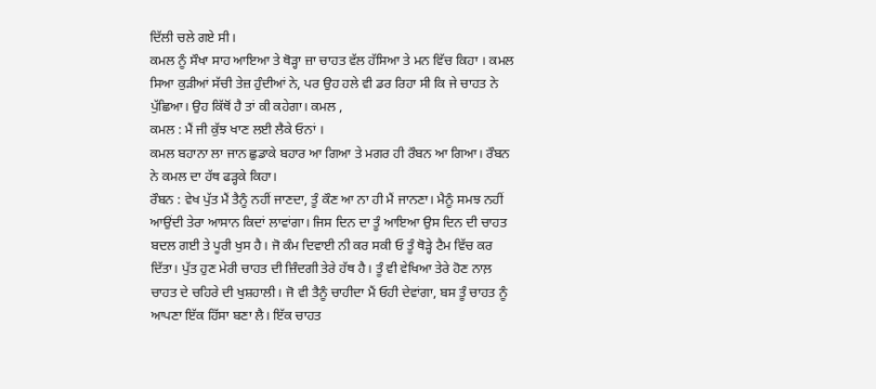ਦਿੱਲੀ ਚਲੇ ਗਏ ਸੀ।
ਕਮਲ ਨੂੰ ਸੌਖਾ ਸਾਹ ਆਇਆ ਤੇ ਥੋੜ੍ਹਾ ਜ਼ਾ ਚਾਹਤ ਵੱਲ ਹੱਸਿਆ ਤੇ ਮਨ ਵਿੱਚ ਕਿਹਾ । ਕਮਲ ਸਿਆ ਕੁੜੀਆਂ ਸੱਚੀ ਤੇਜ਼ ਹੁੰਦੀਆਂ ਨੇ, ਪਰ ਉਹ ਹਲੇ ਵੀ ਡਰ ਰਿਹਾ ਸੀ ਕਿ ਜੇ ਚਾਹਤ ਨੇ ਪੁੱਛਿਆ। ਉਹ ਕਿੱਥੋਂ ਹੈ ਤਾਂ ਕੀ ਕਹੇਗਾ। ਕਮਲ ,
ਕਮਲ : ਮੈਂ ਜੀ ਕੁੱਝ ਖਾਣ ਲਈ ਲੈਕੇ ਓਨਾਂ ।
ਕਮਲ ਬਹਾਨਾ ਲਾ ਜਾਨ ਛੁਡਾਕੇ ਬਹਾਰ ਆ ਗਿਆ ਤੇ ਮਗਰ ਹੀ ਰੌਬਨ ਆ ਗਿਆ। ਰੌਬਨ ਨੇ ਕਮਲ ਦਾ ਹੱਥ ਫੜ੍ਹਕੇ ਕਿਹਾ।
ਰੌਬਨ : ਵੇਖ ਪੁੱਤ ਮੈਂ ਤੈਨੂੰ ਨਹੀਂ ਜਾਣਦਾ, ਤੂੰ ਕੌਣ ਆ ਨਾ ਹੀ ਮੈਂ ਜਾਨਣਾ। ਮੈਨੂੰ ਸਮਝ ਨਹੀਂ ਆਉਂਦੀ ਤੇਰਾ ਆਸਾਨ ਕਿਦਾਂ ਲਾਵਾਂਗਾ। ਜਿਸ ਦਿਨ ਦਾ ਤੂੰ ਆਇਆ ਉਸ ਦਿਨ ਦੀ ਚਾਹਤ ਬਦਲ ਗਈ ਤੇ ਪੂਰੀ ਖੁਸ ਹੈ। ਜੋ ਕੰਮ ਦਿਵਾਈ ਨੀ ਕਰ ਸਕੀ ਓ ਤੂੰ ਥੋੜ੍ਹੇ ਟੈਮ ਵਿੱਚ ਕਰ ਦਿੱਤਾ। ਪੁੱਤ ਹੁਣ ਮੇਰੀ ਚਾਹਤ ਦੀ ਜ਼ਿੰਦਗੀ ਤੇਰੇ ਹੱਥ ਹੈ। ਤੂੰ ਵੀ ਵੇਖਿਆ ਤੇਰੇ ਹੋਣ ਨਾਲ਼ ਚਾਹਤ ਦੇ ਚਹਿਰੇ ਦੀ ਖੁਸ਼ਹਾਲੀ। ਜੋ ਵੀ ਤੈਨੂੰ ਚਾਹੀਦਾ ਮੈਂ ਓਹੀ ਦੇਵਾਂਗਾ, ਬਸ ਤੂੰ ਚਾਹਤ ਨੂੰ ਆਪਣਾ ਇੱਕ ਹਿੱਸਾ ਬਣਾ ਲੈ। ਇੱਕ ਚਾਹਤ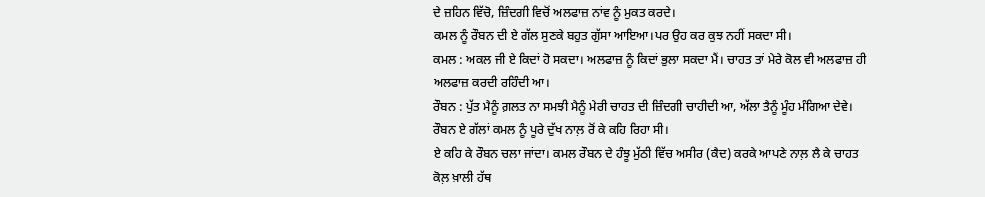ਦੇ ਜ਼ਹਿਨ ਵਿੱਚੋ, ਜ਼ਿੰਦਗੀ ਵਿਚੋਂ ਅਲਫਾਜ਼ ਨਾਂਵ ਨੂੰ ਮੁਕਤ ਕਰਦੇ।
ਕਮਲ ਨੂੰ ਰੌਬਨ ਦੀ ਏ ਗੱਲ ਸੁਣਕੇ ਬਹੁਤ ਗੁੱਸਾ ਆਇਆ।ਪਰ ਉਹ ਕਰ ਕੁਝ ਨਹੀਂ ਸਕਦਾ ਸੀ।
ਕਮਲ : ਅਕਲ ਜੀ ਏ ਕਿਦਾਂ ਹੋ ਸਕਦਾ। ਅਲਫਾਜ਼ ਨੂੰ ਕਿਦਾਂ ਭੁਲਾ ਸਕਦਾ ਮੈਂ। ਚਾਹਤ ਤਾਂ ਮੇਰੇ ਕੋਲ ਵੀ ਅਲਫਾਜ਼ ਹੀ ਅਲਫਾਜ਼ ਕਰਦੀ ਰਹਿੰਦੀ ਆ।
ਰੌਬਨ : ਪੁੱਤ ਮੈਨੂੰ ਗ਼ਲਤ ਨਾ ਸਮਝੀ ਮੈਨੂੰ ਮੇਰੀ ਚਾਹਤ ਦੀ ਜ਼ਿੰਦਗੀ ਚਾਹੀਦੀ ਆ, ਅੱਲਾ ਤੈਨੂੰ ਮੂੰਹ ਮੰਗਿਆ ਦੇਵੇ। ਰੌਬਨ ਏ ਗੱਲਾਂ ਕਮਲ ਨੂੰ ਪੂਰੇ ਦੁੱਖ ਨਾਲ਼ ਰੋਂ ਕੇ ਕਹਿ ਰਿਹਾ ਸੀ।
ਏ ਕਹਿ ਕੇ ਰੌਬਨ ਚਲਾ ਜਾਂਦਾ। ਕਮਲ ਰੌਬਨ ਦੇ ਹੰਝੂ ਮੁੱਠੀ ਵਿੱਚ ਅਸੀਰ (ਕੈਦ) ਕਰਕੇ ਆਪਣੇ ਨਾਲ਼ ਲੈ ਕੇ ਚਾਹਤ ਕੋਲ਼ ਖ਼ਾਲੀ ਹੱਥ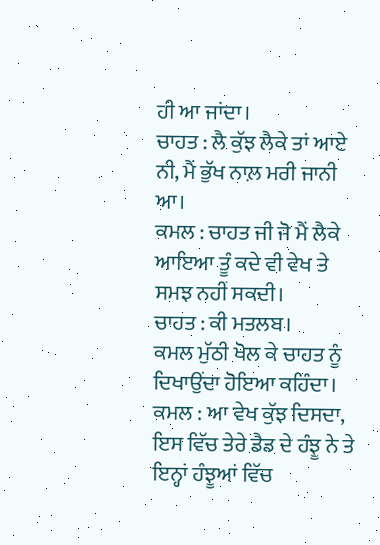ਹੀ ਆ ਜਾਂਦਾ।
ਚਾਹਤ : ਲੈ ਕੁੱਝ ਲੈਕੇ ਤਾਂ ਆਏ ਨੀ, ਮੈਂ ਭੁੱਖ ਨਾਲ਼ ਮਰੀ ਜਾਨੀ ਆ।
ਕਮਲ : ਚਾਹਤ ਜੀ ਜੋ ਮੈਂ ਲੈਕੇ ਆਇਆ ਤੂੰ ਕਦੇ ਵੀ ਵੇਖ ਤੇ ਸਮਝ ਨਹੀਂ ਸਕਦੀ।
ਚਾਹਤ : ਕੀ ਮਤਲਬ।
ਕਮਲ ਮੁੱਠੀ ਖੋਲ ਕੇ ਚਾਹਤ ਨੂੰ ਦਿਖਾਉਂਦਾ ਹੋਇਆ ਕਹਿੰਦਾ।
ਕਮਲ : ਆ ਵੇਖ ਕੁੱਝ ਦਿਸਦਾ, ਇਸ ਵਿੱਚ ਤੇਰੇ ਡੈਡ ਦੇ ਹੰਝੂ ਨੇ ਤੇ ਇਨ੍ਹਾਂ ਹੰਝੂਆਂ ਵਿੱਚ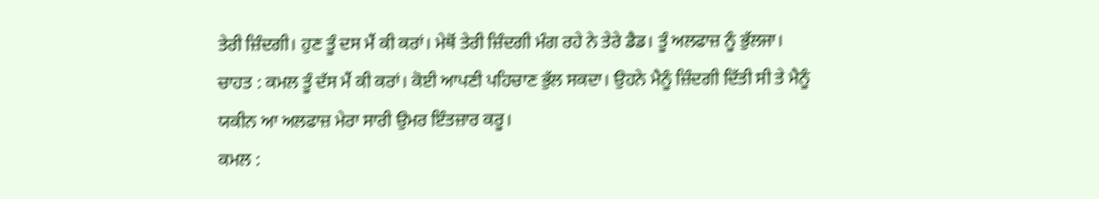ਤੇਰੀ ਜ਼ਿੰਦਗੀ। ਹੁਣ ਤੂੰ ਦਸ ਮੈਂ ਕੀ ਕਰਾਂ। ਮੇਥੋਂ ਤੇਰੀ ਜ਼ਿੰਦਗੀ ਮੰਗ ਰਹੇ ਨੇ ਤੇਰੇ ਡੈਡ। ਤੂੰ ਅਲਫਾਜ਼ ਨੂੰ ਭੁੱਲਜਾ।
ਚਾਹਤ : ਕਮਲ ਤੂੰ ਦੱਸ ਮੈਂ ਕੀ ਕਰਾਂ। ਕੋਈ ਆਪਣੀ ਪਹਿਚਾਣ ਭੁੱਲ ਸਕਦਾ। ਉਹਨੇ ਮੈਨੂੰ ਜ਼ਿੰਦਗੀ ਦਿੱਤੀ ਸੀ ਤੇ ਮੈਨੂੰ ਯਕੀਨ ਆ ਅਲਫਾਜ਼ ਮੇਰਾ ਸਾਰੀ ਉਮਰ ਇੰਤਜ਼ਾਰ ਕਰੂ।
ਕਮਲ :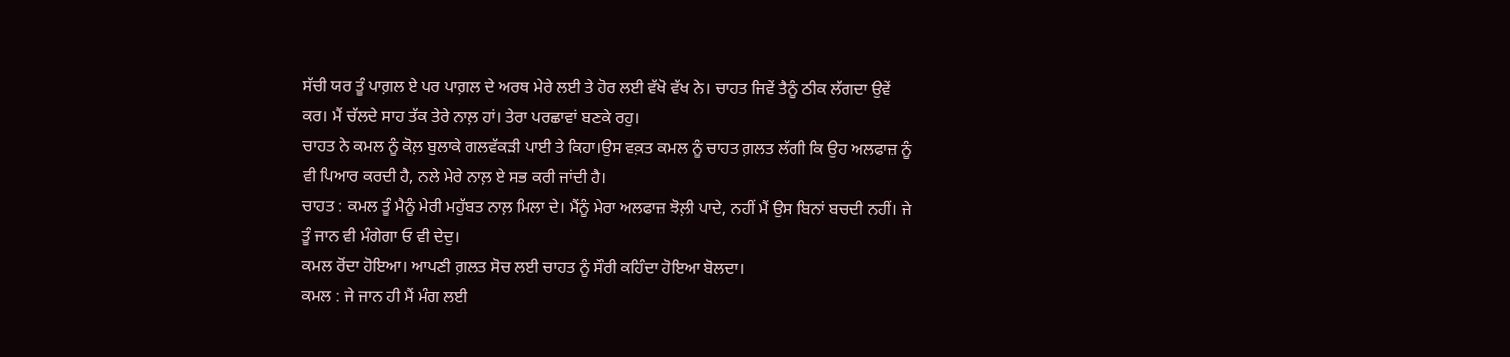ਸੱਚੀ ਯਰ ਤੂੰ ਪਾਗ਼ਲ ਏ ਪਰ ਪਾਗ਼ਲ ਦੇ ਅਰਥ ਮੇਰੇ ਲਈ ਤੇ ਹੋਰ ਲਈ ਵੱਖੋ ਵੱਖ ਨੇ। ਚਾਹਤ ਜਿਵੇਂ ਤੈਨੂੰ ਠੀਕ ਲੱਗਦਾ ਉਵੇਂ ਕਰ। ਮੈਂ ਚੱਲਦੇ ਸਾਹ ਤੱਕ ਤੇਰੇ ਨਾਲ਼ ਹਾਂ। ਤੇਰਾ ਪਰਛਾਵਾਂ ਬਣਕੇ ਰਹੁ।
ਚਾਹਤ ਨੇ ਕਮਲ ਨੂੰ ਕੋਲ਼ ਬੁਲਾਕੇ ਗਲਵੱਕੜੀ ਪਾਈ ਤੇ ਕਿਹਾ।ਉਸ ਵਕ਼ਤ ਕਮਲ ਨੂੰ ਚਾਹਤ ਗ਼ਲਤ ਲੱਗੀ ਕਿ ਉਹ ਅਲਫਾਜ਼ ਨੂੰ ਵੀ ਪਿਆਰ ਕਰਦੀ ਹੈ, ਨਲੇ ਮੇਰੇ ਨਾਲ਼ ਏ ਸਭ ਕਰੀ ਜਾਂਦੀ ਹੈ।
ਚਾਹਤ : ਕਮਲ ਤੂੰ ਮੈਨੂੰ ਮੇਰੀ ਮਹੁੱਬਤ ਨਾਲ਼ ਮਿਲਾ ਦੇ। ਮੈਂਨੂੰ ਮੇਰਾ ਅਲਫਾਜ਼ ਝੋਲ਼ੀ ਪਾਦੇ, ਨਹੀਂ ਮੈਂ ਉਸ ਬਿਨਾਂ ਬਚਦੀ ਨਹੀਂ। ਜੇ ਤੂੰ ਜਾਨ ਵੀ ਮੰਗੇਗਾ ਓ ਵੀ ਦੇਦੁ।
ਕਮਲ ਰੋਂਦਾ ਹੋਇਆ। ਆਪਣੀ ਗ਼ਲਤ ਸੋਚ ਲਈ ਚਾਹਤ ਨੂੰ ਸੌਰੀ ਕਹਿੰਦਾ ਹੋਇਆ ਬੋਲਦਾ।
ਕਮਲ : ਜੇ ਜਾਨ ਹੀ ਮੈਂ ਮੰਗ ਲਈ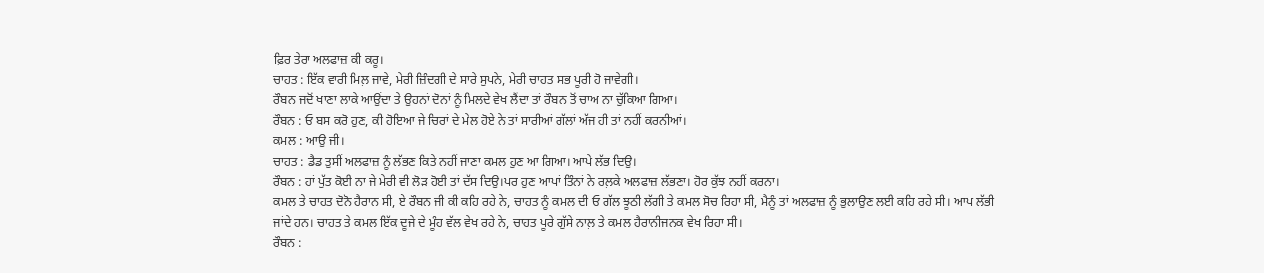ਫ਼ਿਰ ਤੇਰਾ ਅਲਫਾਜ਼ ਕੀ ਕਰੂ।
ਚਾਹਤ : ਇੱਕ ਵਾਰੀ ਮਿਲ਼ ਜਾਵੇ, ਮੇਰੀ ਜ਼ਿੰਦਗੀ ਦੇ ਸਾਰੇ ਸੁਪਨੇ, ਮੇਰੀ ਚਾਹਤ ਸਭ ਪੂਰੀ ਹੋ ਜਾਵੇਗੀ।
ਰੌਬਨ ਜਦੋਂ ਖਾਣਾ ਲਾਕੇ ਆਉਂਦਾ ਤੇ ਉਹਨਾਂ ਦੋਨਾਂ ਨੂੰ ਮਿਲਦੇ ਵੇਖ ਲੈਂਦਾ ਤਾਂ ਰੌਬਨ ਤੋਂ ਚਾਅ ਨਾ ਚੁੱਕਿਆ ਗਿਆ।
ਰੌਬਨ : ਓ ਬਸ ਕਰੋ ਹੁਣ, ਕੀ ਹੋਇਆ ਜੇ ਚਿਰਾਂ ਦੇ ਮੇਲ ਹੋਏ ਨੇ ਤਾਂ ਸਾਰੀਆਂ ਗੱਲਾਂ ਅੱਜ ਹੀ ਤਾਂ ਨਹੀਂ ਕਰਨੀਆਂ।
ਕਮਲ : ਆਉ ਜੀ।
ਚਾਹਤ : ਡੈਡ ਤੁਸੀਂ ਅਲਫਾਜ਼ ਨੂੰ ਲੱਭਣ ਕਿਤੇ ਨਹੀਂ ਜਾਣਾ ਕਮਲ ਹੁਣ ਆ ਗਿਆ। ਆਪੇ ਲੱਭ ਦਿਉ।
ਰੌਬਨ : ਹਾਂ ਪੁੱਤ ਕੋਈ ਨਾ ਜੇ ਮੇਰੀ ਵੀ ਲੋੜ ਹੋਈ ਤਾਂ ਦੱਸ ਦਿਉ।ਪਰ ਹੁਣ ਆਪਾਂ ਤਿੰਨਾਂ ਨੇ ਰਲ਼ਕੇ ਅਲਫਾਜ਼ ਲੱਭਣਾ। ਹੋਰ ਕੁੱਝ ਨਹੀਂ ਕਰਨਾ।
ਕਮਲ ਤੇ ਚਾਹਤ ਦੋਨੋ ਹੈਰਾਨ ਸੀ, ਏ ਰੌਬਨ ਜੀ ਕੀ ਕਹਿ ਰਹੇ ਨੇ, ਚਾਹਤ ਨੂੰ ਕਮਲ ਦੀ ਓ ਗੱਲ ਝੂਠੀ ਲੱਗੀ ਤੇ ਕਮਲ ਸੋਚ ਰਿਹਾ ਸੀ, ਮੈਨੂੰ ਤਾਂ ਅਲਫਾਜ਼ ਨੂੰ ਭੁਲਾਉਣ ਲਈ ਕਹਿ ਰਹੇ ਸੀ। ਆਪ ਲੱਭੀ ਜਾਂਦੇ ਹਨ। ਚਾਹਤ ਤੇ ਕਮਲ ਇੱਕ ਦੂਜੇ ਦੇ ਮੂੰਹ ਵੱਲ ਵੇਖ ਰਹੇ ਨੇ, ਚਾਹਤ ਪੂਰੇ ਗੁੱਸੇ ਨਾਲ਼ ਤੇ ਕਮਲ ਹੈਰਾਨੀਜਨਕ ਵੇਖ ਰਿਹਾ ਸੀ।
ਰੌਬਨ :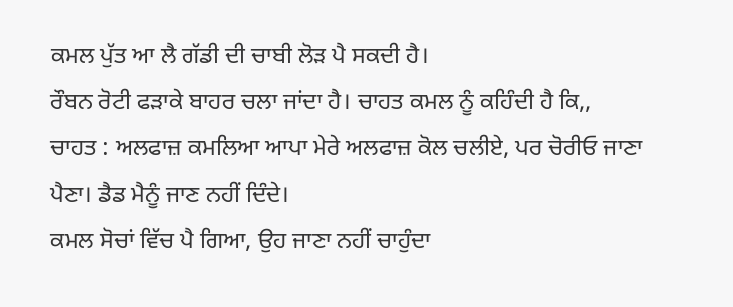ਕਮਲ ਪੁੱਤ ਆ ਲੈ ਗੱਡੀ ਦੀ ਚਾਬੀ ਲੋੜ ਪੈ ਸਕਦੀ ਹੈ।
ਰੌਬਨ ਰੋਟੀ ਫੜਾਕੇ ਬਾਹਰ ਚਲਾ ਜਾਂਦਾ ਹੈ। ਚਾਹਤ ਕਮਲ ਨੂੰ ਕਹਿੰਦੀ ਹੈ ਕਿ,,
ਚਾਹਤ : ਅਲਫਾਜ਼ ਕਮਲਿਆ ਆਪਾ ਮੇਰੇ ਅਲਫਾਜ਼ ਕੋਲ ਚਲੀਏ, ਪਰ ਚੋਰੀਓ ਜਾਣਾ ਪੈਣਾ। ਡੈਡ ਮੈਨੂੰ ਜਾਣ ਨਹੀਂ ਦਿੰਦੇ।
ਕਮਲ ਸੋਚਾਂ ਵਿੱਚ ਪੈ ਗਿਆ, ਉਹ ਜਾਣਾ ਨਹੀਂ ਚਾਹੁੰਦਾ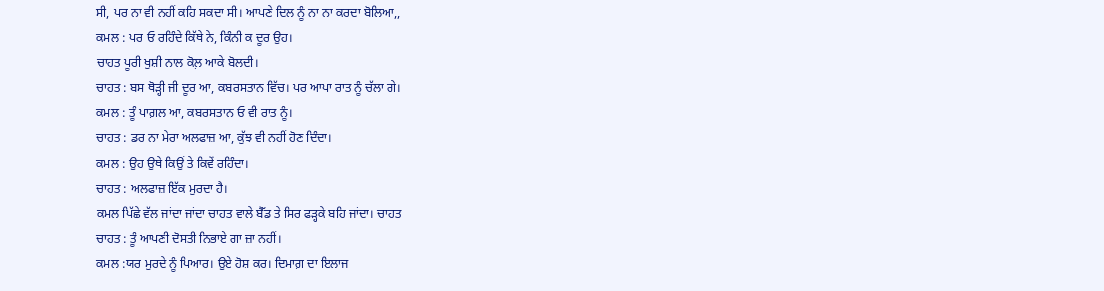ਸੀ, ਪਰ ਨਾ ਵੀ ਨਹੀਂ ਕਹਿ ਸਕਦਾ ਸੀ। ਆਪਣੇ ਦਿਲ ਨੂੰ ਨਾ ਨਾ ਕਰਦਾ ਬੋਲਿਆ,,
ਕਮਲ : ਪਰ ਓ ਰਹਿੰਦੇ ਕਿੱਥੇ ਨੇ, ਕਿੰਨੀ ਕ ਦੂਰ ਉਹ।
ਚਾਹਤ ਪੂਰੀ ਖੁਸ਼ੀ ਨਾਲ ਕੋਲ਼ ਆਕੇ ਬੋਲਦੀ।
ਚਾਹਤ : ਬਸ ਥੋੜ੍ਹੀ ਜੀ ਦੂਰ ਆ, ਕਬਰਸਤਾਨ ਵਿੱਚ। ਪਰ ਆਪਾ ਰਾਤ ਨੂੰ ਚੱਲਾ ਗੇ।
ਕਮਲ : ਤੂੰ ਪਾਗ਼ਲ ਆ, ਕਬਰਸਤਾਨ ਓ ਵੀ ਰਾਤ ਨੂੰ।
ਚਾਹਤ : ਡਰ ਨਾ ਮੇਰਾ ਅਲਫਾਜ਼ ਆ, ਕੁੱਝ ਵੀ ਨਹੀਂ ਹੋਣ ਦਿੰਦਾ।
ਕਮਲ : ਉਹ ਉਥੇ ਕਿਉਂ ਤੇ ਕਿਵੇਂ ਰਹਿੰਦਾ।
ਚਾਹਤ : ਅਲਫਾਜ਼ ਇੱਕ ਮੁਰਦਾ ਹੈ।
ਕਮਲ ਪਿੱਛੇ ਵੱਲ ਜਾਂਦਾ ਜਾਂਦਾ ਚਾਹਤ ਵਾਲੇ ਬੈੱਡ ਤੇ ਸਿਰ ਫੜ੍ਹਕੇ ਬਹਿ ਜਾਂਦਾ। ਚਾਹਤ
ਚਾਹਤ : ਤੂੰ ਆਪਣੀ ਦੋਸਤੀ ਨਿਭਾਏ ਗਾ ਜ਼ਾ ਨਹੀਂ।
ਕਮਲ :ਯਰ ਮੁਰਦੇ ਨੂੰ ਪਿਆਰ। ਉਏ ਹੋਸ਼ ਕਰ। ਦਿਮਾਗ਼ ਦਾ ਇਲਾਜ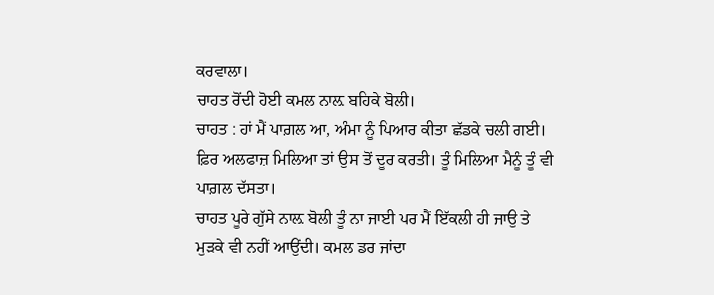ਕਰਵਾਲਾ।
ਚਾਹਤ ਰੋਂਦੀ ਹੋਈ ਕਮਲ ਨਾਲ਼ ਬਹਿਕੇ ਬੋਲੀ।
ਚਾਹਤ : ਹਾਂ ਮੈਂ ਪਾਗ਼ਲ ਆ, ਅੰਮਾ ਨੂੰ ਪਿਆਰ ਕੀਤਾ ਛੱਡਕੇ ਚਲੀ ਗਈ। ਫ਼ਿਰ ਅਲਫਾਜ਼ ਮਿਲਿਆ ਤਾਂ ਉਸ ਤੋਂ ਦੂਰ ਕਰਤੀ। ਤੂੰ ਮਿਲਿਆ ਮੈਨੂੰ ਤੂੰ ਵੀ ਪਾਗ਼ਲ ਦੱਸਤਾ।
ਚਾਹਤ ਪੂਰੇ ਗੁੱਸੇ ਨਾਲ਼ ਬੋਲੀ ਤੂੰ ਨਾ ਜਾਈ ਪਰ ਮੈਂ ਇੱਕਲੀ ਹੀ ਜਾਉ ਤੇ ਮੁੜਕੇ ਵੀ ਨਹੀਂ ਆਉਂਦੀ। ਕਮਲ ਡਰ ਜਾਂਦਾ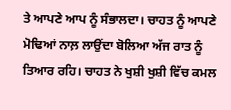ਤੇ ਆਪਣੇ ਆਪ ਨੂੰ ਸੰਭਾਲਦਾ। ਚਾਹਤ ਨੂੰ ਆਪਣੇ ਮੋਢਿਆਂ ਨਾਲ਼ ਲਾਉਂਦਾ ਬੋਲਿਆ ਅੱਜ ਰਾਤ ਨੂੰ ਤਿਆਰ ਰਹਿ। ਚਾਹਤ ਨੇ ਖੁਸ਼ੀ ਖੁਸ਼ੀ ਵਿੱਚ ਕਮਲ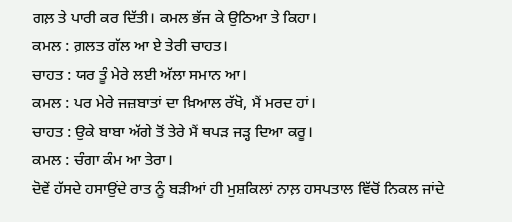ਗਲ਼ ਤੇ ਪਾਰੀ ਕਰ ਦਿੱਤੀ। ਕਮਲ ਭੱਜ ਕੇ ਉਠਿਆ ਤੇ ਕਿਹਾ।
ਕਮਲ : ਗ਼ਲਤ ਗੱਲ ਆ ਏ ਤੇਰੀ ਚਾਹਤ।
ਚਾਹਤ : ਯਰ ਤੂੰ ਮੇਰੇ ਲਈ ਅੱਲਾ ਸਮਾਨ ਆ।
ਕਮਲ : ਪਰ ਮੇਰੇ ਜਜ਼ਬਾਤਾਂ ਦਾ ਖ਼ਿਆਲ ਰੱਖੋ, ਮੈਂ ਮਰਦ ਹਾਂ।
ਚਾਹਤ : ਉਕੇ ਬਾਬਾ ਅੱਗੇ ਤੋਂ ਤੇਰੇ ਮੈਂ ਥਪੜ ਜੜ੍ਹ ਦਿਆ ਕਰੂ।
ਕਮਲ : ਚੰਗਾ ਕੰਮ ਆ ਤੇਰਾ।
ਦੋਵੇਂ ਹੱਸਦੇ ਹਸਾਉਂਦੇ ਰਾਤ ਨੂੰ ਬੜੀਆਂ ਹੀ ਮੁਸ਼ਕਿਲਾਂ ਨਾਲ਼ ਹਸਪਤਾਲ ਵਿੱਚੋਂ ਨਿਕਲ ਜਾਂਦੇ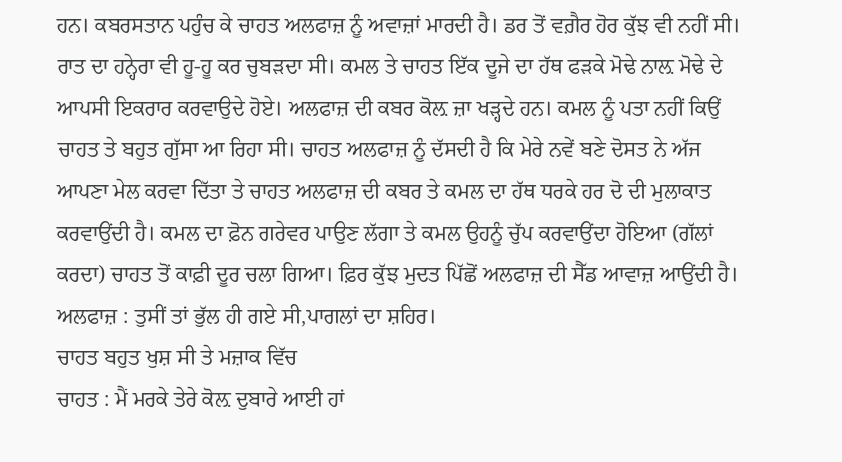ਹਨ। ਕਬਰਸਤਾਨ ਪਹੁੰਚ ਕੇ ਚਾਹਤ ਅਲਫਾਜ਼ ਨੂੰ ਅਵਾਜ਼ਾਂ ਮਾਰਦੀ ਹੈ। ਡਰ ਤੋਂ ਵਗ਼ੈਰ ਹੋਰ ਕੁੱਝ ਵੀ ਨਹੀਂ ਸੀ। ਰਾਤ ਦਾ ਹਨ੍ਹੇਰਾ ਵੀ ਹੂ-ਹੂ ਕਰ ਚੁਬੜਦਾ ਸੀ। ਕਮਲ ਤੇ ਚਾਹਤ ਇੱਕ ਦੂਜੇ ਦਾ ਹੱਥ ਫੜਕੇ ਮੋਢੇ ਨਾਲ਼ ਮੋਢੇ ਦੇ ਆਪਸੀ ਇਕਰਾਰ ਕਰਵਾਉਦੇ ਹੋਏ। ਅਲਫਾਜ਼ ਦੀ ਕਬਰ ਕੋਲ਼ ਜ਼ਾ ਖੜ੍ਹਦੇ ਹਨ। ਕਮਲ ਨੂੰ ਪਤਾ ਨਹੀਂ ਕਿਉਂ ਚਾਹਤ ਤੇ ਬਹੁਤ ਗੁੱਸਾ ਆ ਰਿਹਾ ਸੀ। ਚਾਹਤ ਅਲਫਾਜ਼ ਨੂੰ ਦੱਸਦੀ ਹੈ ਕਿ ਮੇਰੇ ਨਵੇਂ ਬਣੇ ਦੋਸਤ ਨੇ ਅੱਜ ਆਪਣਾ ਮੇਲ ਕਰਵਾ ਦਿੱਤਾ ਤੇ ਚਾਹਤ ਅਲਫਾਜ਼ ਦੀ ਕਬਰ ਤੇ ਕਮਲ ਦਾ ਹੱਥ ਧਰਕੇ ਹਰ ਦੋ ਦੀ ਮੁਲਾਕਾਤ ਕਰਵਾਉਂਦੀ ਹੈ। ਕਮਲ ਦਾ ਫ਼ੋਨ ਗਰੇਵਰ ਪਾਉਣ ਲੱਗਾ ਤੇ ਕਮਲ ਉਹਨੂੰ ਚੁੱਪ ਕਰਵਾਉਂਦਾ ਹੋਇਆ (ਗੱਲਾਂ ਕਰਦਾ) ਚਾਹਤ ਤੋਂ ਕਾਫ਼ੀ ਦੂਰ ਚਲਾ ਗਿਆ। ਫ਼ਿਰ ਕੁੱਝ ਮੁਦਤ ਪਿੱਛੋਂ ਅਲਫਾਜ਼ ਦੀ ਸੈੱਡ ਆਵਾਜ਼ ਆਉਂਦੀ ਹੈ।
ਅਲਫਾਜ਼ : ਤੁਸੀਂ ਤਾਂ ਭੁੱਲ ਹੀ ਗਏ ਸੀ,ਪਾਗਲਾਂ ਦਾ ਸ਼ਹਿਰ।
ਚਾਹਤ ਬਹੁਤ ਖੁਸ਼ ਸੀ ਤੇ ਮਜ਼ਾਕ ਵਿੱਚ
ਚਾਹਤ : ਮੈਂ ਮਰਕੇ ਤੇਰੇ ਕੋਲ਼ ਦੁਬਾਰੇ ਆਈ ਹਾਂ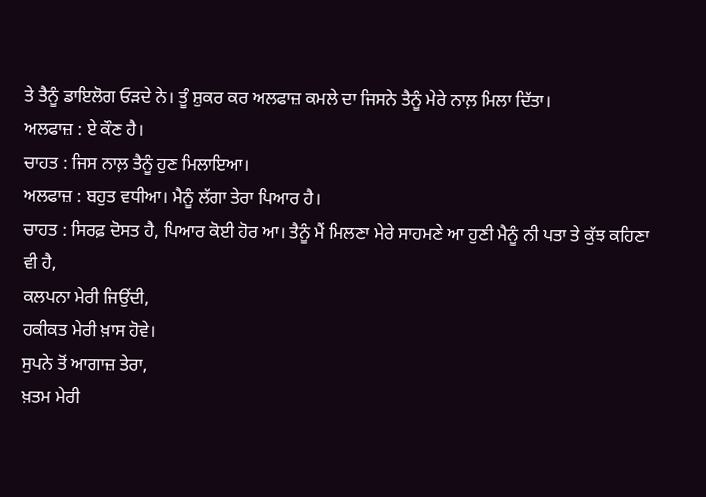ਤੇ ਤੈਨੂੰ ਡਾਇਲੋਗ ਓੜਦੇ ਨੇ। ਤੂੰ ਸ਼ੁਕਰ ਕਰ ਅਲਫਾਜ਼ ਕਮਲੇ ਦਾ ਜਿਸਨੇ ਤੈਨੂੰ ਮੇਰੇ ਨਾਲ਼ ਮਿਲਾ ਦਿੱਤਾ।
ਅਲਫਾਜ਼ : ਏ ਕੌਣ ਹੈ।
ਚਾਹਤ : ਜਿਸ ਨਾਲ਼ ਤੈਨੂੰ ਹੁਣ ਮਿਲਾਇਆ।
ਅਲਫਾਜ਼ : ਬਹੁਤ ਵਧੀਆ। ਮੈਨੂੰ ਲੱਗਾ ਤੇਰਾ ਪਿਆਰ ਹੈ।
ਚਾਹਤ : ਸਿਰਫ਼ ਦੋਸਤ ਹੈ, ਪਿਆਰ ਕੋਈ ਹੋਰ ਆ। ਤੈਨੂੰ ਮੈਂ ਮਿਲਣਾ ਮੇਰੇ ਸਾਹਮਣੇ ਆ ਹੁਣੀ ਮੈਨੂੰ ਨੀ ਪਤਾ ਤੇ ਕੁੱਝ ਕਹਿਣਾ ਵੀ ਹੈ,
ਕਲਪਨਾ ਮੇਰੀ ਜਿਉਂਦੀ,
ਹਕੀਕਤ ਮੇਰੀ ਖ਼ਾਸ ਹੋਵੇ।
ਸੁਪਨੇ ਤੋਂ ਆਗਾਜ਼ ਤੇਰਾ,
ਖ਼ਤਮ ਮੇਰੀ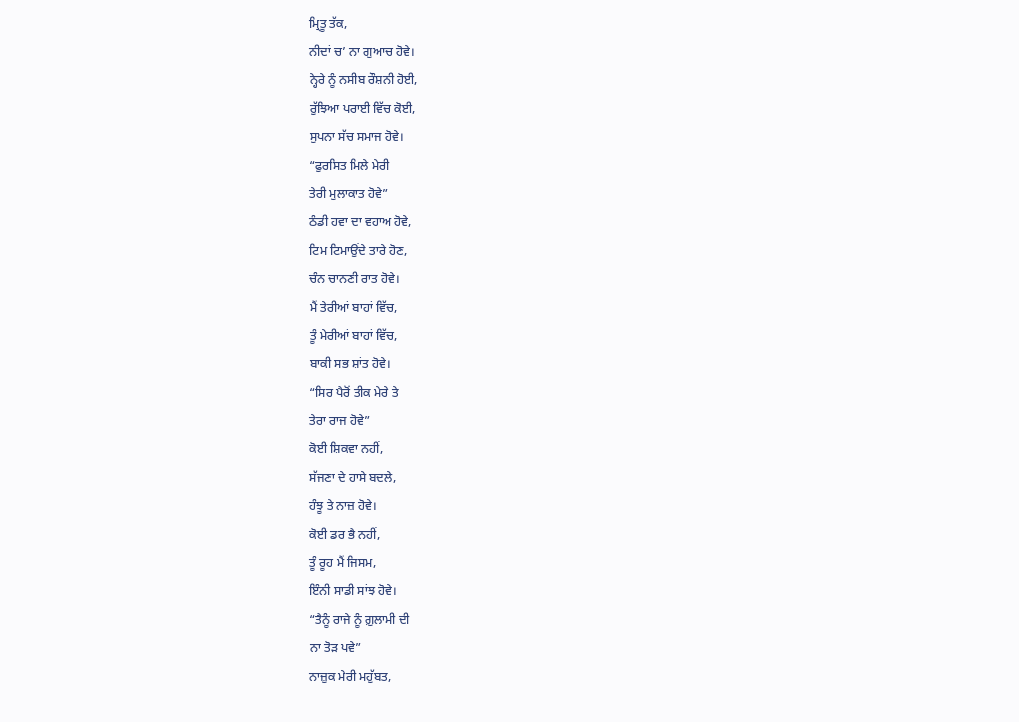ਮ੍ਰਿਤੂ ਤੱਕ,
ਨੀਦਾਂ ਚ’ ਨਾ ਗੁਆਚ ਹੋਵੇ।
ਨ੍ਹੇਰੇ ਨੂੰ ਨਸੀਬ ਰੌਸ਼ਨੀ ਹੋਈ,
ਰੁੱਝਿਆ ਪਰਾਈ ਵਿੱਚ ਕੋਈ,
ਸੁਪਨਾ ਸੱਚ ਸਮਾਜ ਹੋਵੇ।
“ਫੁਰਸਿਤ ਮਿਲੇ ਮੇਰੀ
ਤੇਰੀ ਮੁਲਾਕਾਤ ਹੋਵੇ”
ਠੰਡੀ ਹਵਾ ਦਾ ਵਹਾਅ ਹੋਵੇ,
ਟਿਮ ਟਿਮਾਉਂਦੇ ਤਾਰੇ ਹੋਣ,
ਚੰਨ ਚਾਨਣੀ ਰਾਤ ਹੋਵੇ।
ਮੈਂ ਤੇਰੀਆਂ ਬਾਹਾਂ ਵਿੱਚ,
ਤੂੰ ਮੇਰੀਆਂ ਬਾਹਾਂ ਵਿੱਚ,
ਬਾਕੀ ਸਭ ਸ਼ਾਂਤ ਹੋਵੇ।
“ਸਿਰ ਪੈਰੋਂ ਤੀਕ ਮੇਰੇ ਤੇ
ਤੇਰਾ ਰਾਜ ਹੋਵੇ”
ਕੋਈ ਸ਼ਿਕਵਾ ਨਹੀਂ,
ਸੱਜਣਾ ਦੇ ਹਾਸੇ ਬਦਲੇ,
ਹੰਝੂ ਤੇ ਨਾਜ਼ ਹੋਵੇ।
ਕੋਈ ਡਰ ਭੈ ਨਹੀਂ,
ਤੂੰ ਰੂਹ ਮੈਂ ਜਿਸਮ,
ਇੰਨੀ ਸਾਡੀ ਸਾਂਝ ਹੋਵੇ।
“ਤੈਨੂੰ ਰਾਜੇ ਨੂੰ ਗ਼ੁਲਾਮੀ ਦੀ
ਨਾ ਤੋੜ ਪਵੇ”
ਨਾਜ਼ੁਕ ਮੇਰੀ ਮਹੁੱਬਤ,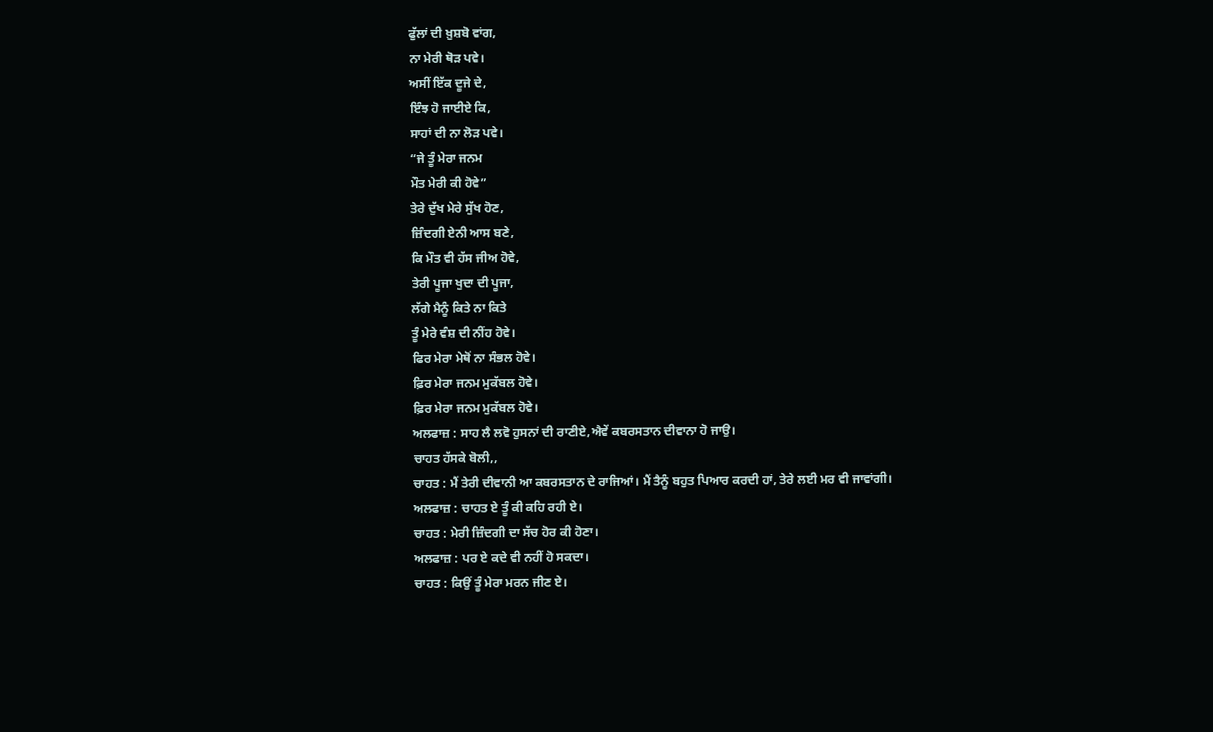ਫੁੱਲਾਂ ਦੀ ਖ਼ੁਸ਼ਬੋ ਵਾਂਗ,
ਨਾ ਮੇਰੀ ਥੋੜ ਪਵੇ।
ਅਸੀਂ ਇੱਕ ਦੂਜੇ ਦੇ,
ਇੰਝ ਹੋ ਜਾਈਏ ਕਿ,
ਸਾਹਾਂ ਦੀ ਨਾ ਲੋੜ ਪਵੇ।
“ਜੇ ਤੂੰ ਮੇਰਾ ਜਨਮ
ਮੌਤ ਮੇਰੀ ਕੀ ਹੋਵੇ”
ਤੇਰੇ ਦੁੱਖ ਮੇਰੇ ਸੁੱਖ ਹੋਣ,
ਜ਼ਿੰਦਗੀ ਏਨੀ ਆਸ ਬਣੇ,
ਕਿ ਮੌਤ ਵੀ ਹੱਸ ਜੀਅ ਹੋਵੇ,
ਤੇਰੀ ਪੂਜਾ ਖੁਦਾ ਦੀ ਪੂਜਾ,
ਲੱਗੇ ਮੈਨੂੰ ਕਿਤੇ ਨਾ ਕਿਤੇ
ਤੂੰ ਮੇਰੇ ਵੰਸ਼ ਦੀ ਨੀਂਹ ਹੋਵੇ।
ਫਿਰ ਮੇਰਾ ਮੇਥੋਂ ਨਾ ਸੰਭਲ ਹੋਵੇ।
ਫ਼ਿਰ ਮੇਰਾ ਜਨਮ ਮੁਕੱਬਲ ਹੋਵੇ।
ਫ਼ਿਰ ਮੇਰਾ ਜਨਮ ਮੁਕੱਬਲ ਹੋਵੇ।
ਅਲਫਾਜ਼ : ਸਾਹ ਲੈ ਲਵੋ ਹੁਸਨਾਂ ਦੀ ਰਾਣੀਏ,ਐਵੇਂ ਕਬਰਸਤਾਨ ਦੀਵਾਨਾ ਹੋ ਜਾਉ।
ਚਾਹਤ ਹੱਸਕੇ ਬੋਲੀ,,
ਚਾਹਤ : ਮੈਂ ਤੇਰੀ ਦੀਵਾਨੀ ਆ ਕਬਰਸਤਾਨ ਦੇ ਰਾਜਿਆਂ। ਮੈਂ ਤੈਨੂੰ ਬਹੁਤ ਪਿਆਰ ਕਰਦੀ ਹਾਂ, ਤੇਰੇ ਲਈ ਮਰ ਵੀ ਜਾਵਾਂਗੀ।
ਅਲਫਾਜ਼ : ਚਾਹਤ ਏ ਤੂੰ ਕੀ ਕਹਿ ਰਹੀ ਏ।
ਚਾਹਤ : ਮੇਰੀ ਜ਼ਿੰਦਗੀ ਦਾ ਸੱਚ ਹੋਰ ਕੀ ਹੋਣਾ।
ਅਲਫਾਜ਼ : ਪਰ ਏ ਕਦੇ ਵੀ ਨਹੀਂ ਹੋ ਸਕਦਾ।
ਚਾਹਤ : ਕਿਉਂ ਤੂੰ ਮੇਰਾ ਮਰਨ ਜੀਣ ਏ।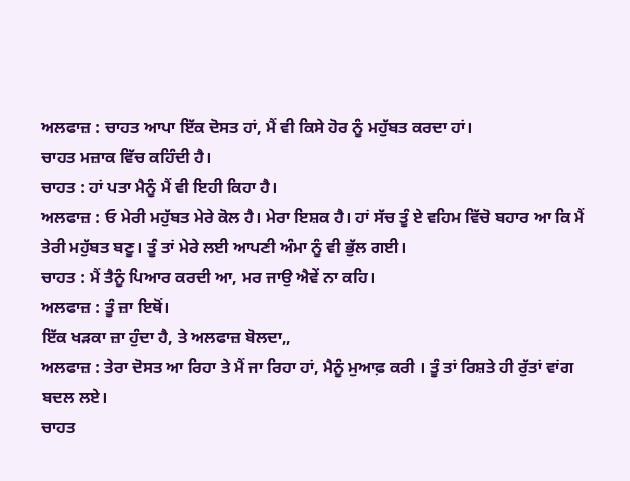ਅਲਫਾਜ਼ : ਚਾਹਤ ਆਪਾ ਇੱਕ ਦੋਸਤ ਹਾਂ, ਮੈਂ ਵੀ ਕਿਸੇ ਹੋਰ ਨੂੰ ਮਹੁੱਬਤ ਕਰਦਾ ਹਾਂ।
ਚਾਹਤ ਮਜ਼ਾਕ ਵਿੱਚ ਕਹਿੰਦੀ ਹੈ।
ਚਾਹਤ : ਹਾਂ ਪਤਾ ਮੈਨੂੰ ਮੈਂ ਵੀ ਇਹੀ ਕਿਹਾ ਹੈ।
ਅਲਫਾਜ਼ : ਓ ਮੇਰੀ ਮਹੁੱਬਤ ਮੇਰੇ ਕੋਲ ਹੈ। ਮੇਰਾ ਇਸ਼ਕ ਹੈ। ਹਾਂ ਸੱਚ ਤੂੰ ਏ ਵਹਿਮ ਵਿੱਚੋ ਬਹਾਰ ਆ ਕਿ ਮੈਂ ਤੇਰੀ ਮਹੁੱਬਤ ਬਣੂ। ਤੂੰ ਤਾਂ ਮੇਰੇ ਲਈ ਆਪਣੀ ਅੰਮਾ ਨੂੰ ਵੀ ਭੁੱਲ ਗਈ।
ਚਾਹਤ : ਮੈਂ ਤੈਨੂੰ ਪਿਆਰ ਕਰਦੀ ਆ, ਮਰ ਜਾਉ ਐਵੇਂ ਨਾ ਕਹਿ।
ਅਲਫਾਜ਼ : ਤੂੰ ਜ਼ਾ ਇਥੋਂ।
ਇੱਕ ਖੜਕਾ ਜ਼ਾ ਹੁੰਦਾ ਹੈ, ਤੇ ਅਲਫਾਜ਼ ਬੋਲਦਾ,,
ਅਲਫਾਜ਼ : ਤੇਰਾ ਦੋਸਤ ਆ ਰਿਹਾ ਤੇ ਮੈਂ ਜਾ ਰਿਹਾ ਹਾਂ, ਮੈਨੂੰ ਮੁਆਫ਼ ਕਰੀ । ਤੂੰ ਤਾਂ ਰਿਸ਼ਤੇ ਹੀ ਰੁੱਤਾਂ ਵਾਂਗ ਬਦਲ ਲਏ।
ਚਾਹਤ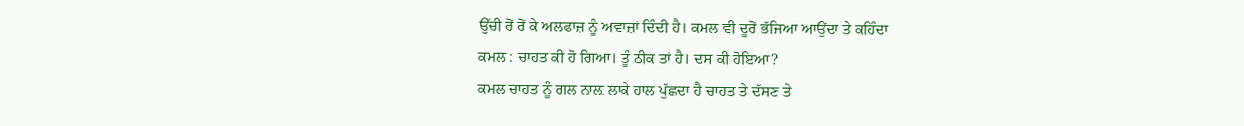ਉੱਚੀ ਰੋਂ ਰੋਂ ਕੇ ਅਲਫਾਜ਼ ਨੂੰ ਅਵਾਜ਼ਾਂ ਦਿੰਦੀ ਹੈ। ਕਮਲ ਵੀ ਦੂਰੋਂ ਭੱਜਿਆ ਆਉਂਦਾ ਤੇ ਕਹਿੰਦਾ
ਕਮਲ : ਚਾਹਤ ਕੀ ਹੋ ਗਿਆ। ਤੂੰ ਠੀਕ ਤਾਂ ਹੈ। ਦਸ ਕੀ ਹੋਇਆ?
ਕਮਲ ਚਾਹਤ ਨੂੰ ਗਲ ਨਾਲ਼ ਲਾਕੇ ਹਾਲ ਪੁੱਛਦਾ ਹੈ ਚਾਹਤ ਤੇ ਦੱਸਣ ਤੇ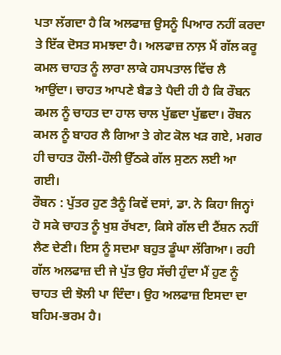ਪਤਾ ਲੱਗਦਾ ਹੈ ਕਿ ਅਲਫਾਜ਼ ਉਸਨੂੰ ਪਿਆਰ ਨਹੀਂ ਕਰਦਾ ਤੇ ਇੱਕ ਦੋਸਤ ਸਮਝਦਾ ਹੈ। ਅਲਫਾਜ਼ ਨਾਲ਼ ਮੈਂ ਗੱਲ ਕਰੂ ਕਮਲ ਚਾਹਤ ਨੂੰ ਲਾਰਾ ਲਾਕੇ ਹਸਪਤਾਲ ਵਿੱਚ ਲੈ ਆਉਂਦਾ। ਚਾਹਤ ਆਪਣੇ ਬੈਡ ਤੇ ਪੈਦੀ ਹੀ ਹੈ ਕਿ ਰੌਬਨ ਕਮਲ ਨੂੰ ਚਾਹਤ ਦਾ ਹਾਲ ਚਾਲ ਪੁੱਛਦਾ ਪੁੱਛਦਾ। ਰੌਬਨ ਕਮਲ ਨੂੰ ਬਾਹਰ ਲੈ ਗਿਆ ਤੇ ਗੇਟ ਕੋਲ ਖੜ ਗਏ, ਮਗਰ ਹੀ ਚਾਹਤ ਹੌਲੀ-ਹੌਲੀ ਉੱਠਕੇ ਗੱਲ ਸੁਣਨ ਲਈ ਆ ਗਈ।
ਰੌਬਨ : ਪੁੱਤਰ ਹੁਣ ਤੈਨੂੰ ਕਿਵੇਂ ਦਸਾਂ, ਡਾ. ਨੇ ਕਿਹਾ ਜਿਨ੍ਹਾਂ ਹੋ ਸਕੇ ਚਾਹਤ ਨੂੰ ਖੁਸ਼ ਰੱਖਣਾ, ਕਿਸੇ ਗੱਲ ਦੀ ਟੈਂਸ਼ਨ ਨਹੀਂ ਲੈਣ ਦੇਣੀ। ਇਸ ਨੂੰ ਸਦਮਾ ਬਹੁਤ ਡੂੰਘਾ ਲੱਗਿਆ। ਰਹੀ ਗੱਲ ਅਲਫਾਜ਼ ਦੀ ਜੇ ਪੁੱਤ ਉਹ ਸੱਚੀ ਹੁੰਦਾ ਮੈਂ ਹੁਣ ਨੂੰ ਚਾਹਤ ਦੀ ਝੋਲੀ ਪਾ ਦਿੰਦਾ। ਉਹ ਅਲਫਾਜ਼ ਇਸਦਾ ਦਾ ਬਹਿਮ-ਭਰਮ ਹੈ।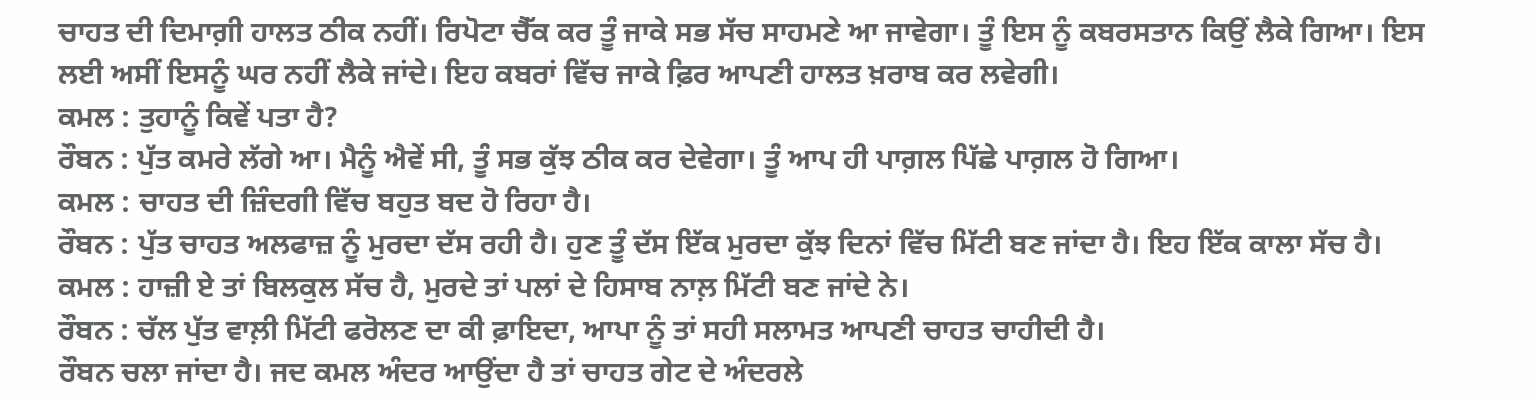ਚਾਹਤ ਦੀ ਦਿਮਾਗ਼ੀ ਹਾਲਤ ਠੀਕ ਨਹੀਂ। ਰਿਪੋਟਾ ਚੈੱਕ ਕਰ ਤੂੰ ਜਾਕੇ ਸਭ ਸੱਚ ਸਾਹਮਣੇ ਆ ਜਾਵੇਗਾ। ਤੂੰ ਇਸ ਨੂੰ ਕਬਰਸਤਾਨ ਕਿਉਂ ਲੈਕੇ ਗਿਆ। ਇਸ ਲਈ ਅਸੀਂ ਇਸਨੂੰ ਘਰ ਨਹੀਂ ਲੈਕੇ ਜਾਂਦੇ। ਇਹ ਕਬਰਾਂ ਵਿੱਚ ਜਾਕੇ ਫ਼ਿਰ ਆਪਣੀ ਹਾਲਤ ਖ਼ਰਾਬ ਕਰ ਲਵੇਗੀ।
ਕਮਲ : ਤੁਹਾਨੂੰ ਕਿਵੇਂ ਪਤਾ ਹੈ?
ਰੌਬਨ : ਪੁੱਤ ਕਮਰੇ ਲੱਗੇ ਆ। ਮੈਨੂੰ ਐਵੇਂ ਸੀ, ਤੂੰ ਸਭ ਕੁੱਝ ਠੀਕ ਕਰ ਦੇਵੇਗਾ। ਤੂੰ ਆਪ ਹੀ ਪਾਗ਼ਲ ਪਿੱਛੇ ਪਾਗ਼ਲ ਹੋ ਗਿਆ।
ਕਮਲ : ਚਾਹਤ ਦੀ ਜ਼ਿੰਦਗੀ ਵਿੱਚ ਬਹੁਤ ਬਦ ਹੋ ਰਿਹਾ ਹੈ।
ਰੌਬਨ : ਪੁੱਤ ਚਾਹਤ ਅਲਫਾਜ਼ ਨੂੰ ਮੁਰਦਾ ਦੱਸ ਰਹੀ ਹੈ। ਹੁਣ ਤੂੰ ਦੱਸ ਇੱਕ ਮੁਰਦਾ ਕੁੱਝ ਦਿਨਾਂ ਵਿੱਚ ਮਿੱਟੀ ਬਣ ਜਾਂਦਾ ਹੈ। ਇਹ ਇੱਕ ਕਾਲਾ ਸੱਚ ਹੈ।
ਕਮਲ : ਹਾਜ਼ੀ ਏ ਤਾਂ ਬਿਲਕੁਲ ਸੱਚ ਹੈ, ਮੁਰਦੇ ਤਾਂ ਪਲਾਂ ਦੇ ਹਿਸਾਬ ਨਾਲ਼ ਮਿੱਟੀ ਬਣ ਜਾਂਦੇ ਨੇ।
ਰੌਬਨ : ਚੱਲ ਪੁੱਤ ਵਾਲ਼ੀ ਮਿੱਟੀ ਫਰੋਲਣ ਦਾ ਕੀ ਫ਼ਾਇਦਾ, ਆਪਾ ਨੂੰ ਤਾਂ ਸਹੀ ਸਲਾਮਤ ਆਪਣੀ ਚਾਹਤ ਚਾਹੀਦੀ ਹੈ।
ਰੌਬਨ ਚਲਾ ਜਾਂਦਾ ਹੈ। ਜਦ ਕਮਲ ਅੰਦਰ ਆਉਂਦਾ ਹੈ ਤਾਂ ਚਾਹਤ ਗੇਟ ਦੇ ਅੰਦਰਲੇ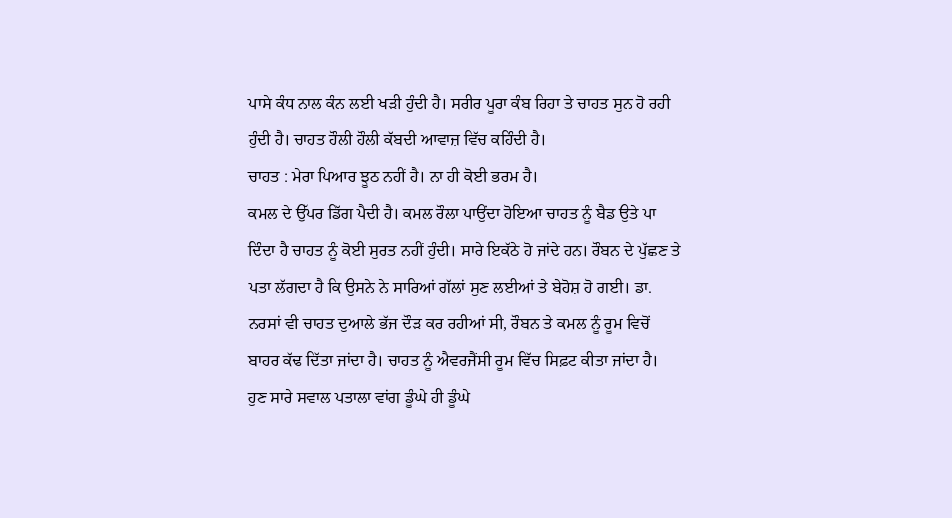ਪਾਸੇ ਕੰਧ ਨਾਲ ਕੰਨ ਲਈ ਖੜੀ ਹੁੰਦੀ ਹੈ। ਸਰੀਰ ਪੂਰਾ ਕੰਬ ਰਿਹਾ ਤੇ ਚਾਹਤ ਸੁਨ ਹੋ ਰਹੀ ਹੁੰਦੀ ਹੈ। ਚਾਹਤ ਹੌਲੀ ਹੌਲੀ ਕੱਬਦੀ ਆਵਾਜ਼ ਵਿੱਚ ਕਹਿੰਦੀ ਹੈ।
ਚਾਹਤ : ਮੇਰਾ ਪਿਆਰ ਝੂਠ ਨਹੀਂ ਹੈ। ਨਾ ਹੀ ਕੋਈ ਭਰਮ ਹੈ।
ਕਮਲ ਦੇ ਉੱਪਰ ਡਿੱਗ ਪੈਦੀ ਹੈ। ਕਮਲ ਰੌਲਾ ਪਾਉਂਦਾ ਹੋਇਆ ਚਾਹਤ ਨੂੰ ਬੈਡ ਉਤੇ ਪਾ ਦਿੰਦਾ ਹੈ ਚਾਹਤ ਨੂੰ ਕੋਈ ਸੁਰਤ ਨਹੀਂ ਹੁੰਦੀ। ਸਾਰੇ ਇਕੱਠੇ ਹੋ ਜਾਂਦੇ ਹਨ। ਰੌਬਨ ਦੇ ਪੁੱਛਣ ਤੇ ਪਤਾ ਲੱਗਦਾ ਹੈ ਕਿ ਉਸਨੇ ਨੇ ਸਾਰਿਆਂ ਗੱਲਾਂ ਸੁਣ ਲਈਆਂ ਤੇ ਬੇਹੋਸ਼ ਹੋ ਗਈ। ਡਾ. ਨਰਸਾਂ ਵੀ ਚਾਹਤ ਦੁਆਲੇ ਭੱਜ ਦੌੜ ਕਰ ਰਹੀਆਂ ਸੀ, ਰੌਬਨ ਤੇ ਕਮਲ ਨੂੰ ਰੂਮ ਵਿਚੋਂ ਬਾਹਰ ਕੱਢ ਦਿੱਤਾ ਜਾਂਦਾ ਹੈ। ਚਾਹਤ ਨੂੰ ਐਵਰਜੈਂਸੀ ਰੂਮ ਵਿੱਚ ਸਿਫ਼ਟ ਕੀਤਾ ਜਾਂਦਾ ਹੈ।
ਹੁਣ ਸਾਰੇ ਸਵਾਲ ਪਤਾਲਾ ਵਾਂਗ ਡੂੰਘੇ ਹੀ ਡੂੰਘੇ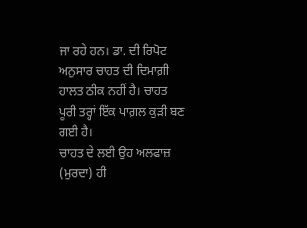ਜਾ ਰਹੇ ਹਨ। ਡਾ. ਦੀ ਰਿਪੋਟ ਅਨੁਸਾਰ ਚਾਹਤ ਦੀ ਦਿਮਾਗ਼ੀ ਹਾਲਤ ਠੀਕ ਨਹੀਂ ਹੈ। ਚਾਹਤ ਪੂਰੀ ਤਰ੍ਹਾਂ ਇੱਕ ਪਾਗ਼ਲ ਕੁੜੀ ਬਣ ਗਈ ਹੈ।
ਚਾਹਤ ਦੇ ਲਈ ਉਹ ਅਲਫਾਜ਼ (ਮੁਰਦਾ) ਹੀ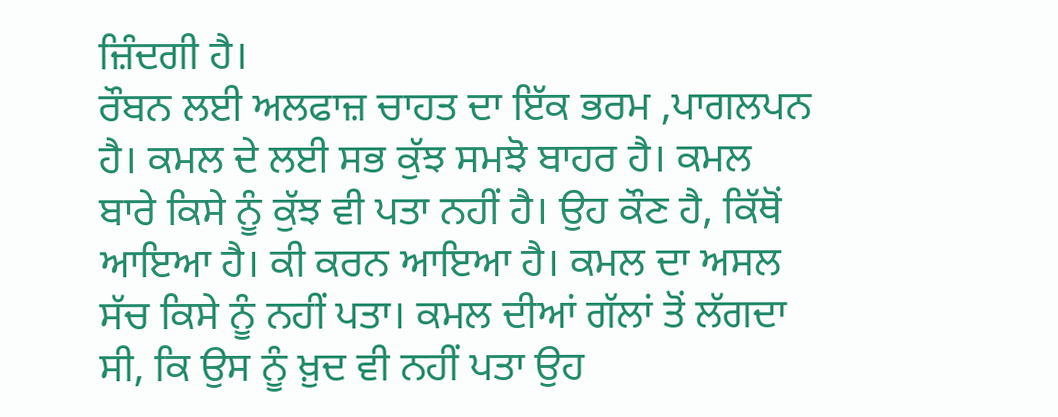ਜ਼ਿੰਦਗੀ ਹੈ।
ਰੌਬਨ ਲਈ ਅਲਫਾਜ਼ ਚਾਹਤ ਦਾ ਇੱਕ ਭਰਮ ,ਪਾਗਲਪਨ ਹੈ। ਕਮਲ ਦੇ ਲਈ ਸਭ ਕੁੱਝ ਸਮਝੋ ਬਾਹਰ ਹੈ। ਕਮਲ ਬਾਰੇ ਕਿਸੇ ਨੂੰ ਕੁੱਝ ਵੀ ਪਤਾ ਨਹੀਂ ਹੈ। ਉਹ ਕੌਣ ਹੈ, ਕਿੱਥੋਂ ਆਇਆ ਹੈ। ਕੀ ਕਰਨ ਆਇਆ ਹੈ। ਕਮਲ ਦਾ ਅਸਲ ਸੱਚ ਕਿਸੇ ਨੂੰ ਨਹੀਂ ਪਤਾ। ਕਮਲ ਦੀਆਂ ਗੱਲਾਂ ਤੋਂ ਲੱਗਦਾ ਸੀ, ਕਿ ਉਸ ਨੂੰ ਖ਼ੁਦ ਵੀ ਨਹੀਂ ਪਤਾ ਉਹ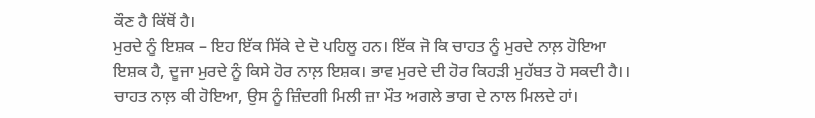ਕੌਣ ਹੈ ਕਿੱਥੋਂ ਹੈ।
ਮੁਰਦੇ ਨੂੰ ਇਸ਼ਕ – ਇਹ ਇੱਕ ਸਿੱਕੇ ਦੇ ਦੋ ਪਹਿਲੂ ਹਨ। ਇੱਕ ਜੋ ਕਿ ਚਾਹਤ ਨੂੰ ਮੁਰਦੇ ਨਾਲ਼ ਹੋਇਆ ਇਸ਼ਕ ਹੈ, ਦੂਜਾ ਮੁਰਦੇ ਨੂੰ ਕਿਸੇ ਹੋਰ ਨਾਲ਼ ਇਸ਼ਕ। ਭਾਵ ਮੁਰਦੇ ਦੀ ਹੋਰ ਕਿਹੜੀ ਮੁਹੱਬਤ ਹੋ ਸਕਦੀ ਹੈ।।
ਚਾਹਤ ਨਾਲ਼ ਕੀ ਹੋਇਆ, ਉਸ ਨੂੰ ਜ਼ਿੰਦਗੀ ਮਿਲੀ ਜ਼ਾ ਮੌਤ ਅਗਲੇ ਭਾਗ ਦੇ ਨਾਲ ਮਿਲਦੇ ਹਾਂ।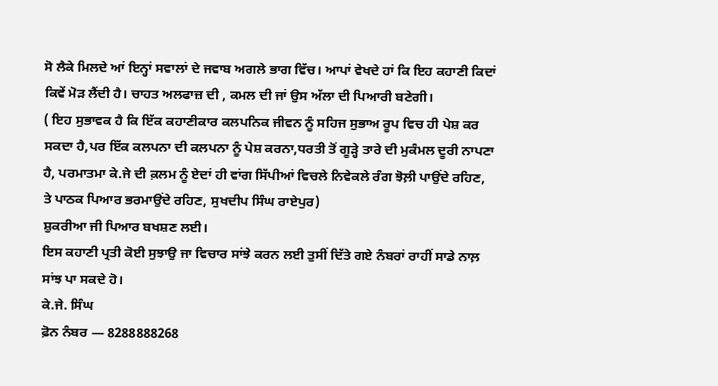ਸੋ ਲੈਕੇ ਮਿਲਦੇ ਆਂ ਇਨ੍ਹਾਂ ਸਵਾਲਾਂ ਦੇ ਜਵਾਬ ਅਗਲੇ ਭਾਗ ਵਿੱਚ। ਆਪਾਂ ਵੇਖਦੇ ਹਾਂ ਕਿ ਇਹ ਕਹਾਣੀ ਕਿਦਾਂ ਕਿਵੇਂ ਮੋੜ ਲੈਂਦੀ ਹੈ। ਚਾਹਤ ਅਲਫਾਜ਼ ਦੀ , ਕਮਲ ਦੀ ਜਾਂ ਉਸ ਅੱਲਾ ਦੀ ਪਿਆਰੀ ਬਣੇਗੀ।
( ਇਹ ਸੁਭਾਵਕ ਹੈ ਕਿ ਇੱਕ ਕਹਾਣੀਕਾਰ ਕਲਪਨਿਕ ਜੀਵਨ ਨੂੰ ਸਹਿਜ ਸੁਭਾਅ ਰੂਪ ਵਿਚ ਹੀ ਪੇਸ਼ ਕਰ ਸਕਦਾ ਹੈ,ਪਰ ਇੱਕ ਕਲਪਨਾ ਦੀ ਕਲਪਨਾ ਨੂੰ ਪੇਸ਼ ਕਰਨਾ,ਧਰਤੀ ਤੋਂ ਗੂੜ੍ਹੇ ਤਾਰੇ ਦੀ ਮੁਕੰਮਲ ਦੂਰੀ ਨਾਪਣਾ ਹੈ, ਪਰਮਾਤਮਾ ਕੇ.ਜੇ ਦੀ ਕ਼ਲਮ ਨੂੰ ਏਦਾਂ ਹੀ ਵਾਂਗ ਸਿੱਪੀਆਂ ਵਿਚਲੇ ਨਿਵੇਕਲੇ ਰੰਗ ਝੋਲ਼ੀ ਪਾਉਂਦੇ ਰਹਿਣ, ਤੇ ਪਾਠਕ ਪਿਆਰ ਭਰਮਾਉਂਦੇ ਰਹਿਣ, ਸੁਖਦੀਪ ਸਿੰਘ ਰਾਏਪੁਰ)
ਸ਼ੁਕਰੀਆ ਜੀ ਪਿਆਰ ਬਖਸ਼ਣ ਲਈ।
ਇਸ ਕਹਾਣੀ ਪ੍ਰਤੀ ਕੋਈ ਸੁਝਾਉ ਜਾ ਵਿਚਾਰ ਸਾਂਝੇ ਕਰਨ ਲਈ ਤੁਸੀਂ ਦਿੱਤੇ ਗਏ ਨੰਬਰਾਂ ਰਾਹੀਂ ਸਾਡੇ ਨਾਲ਼ ਸਾਂਝ ਪਾ ਸਕਦੇ ਹੋ।
ਕੇ.ਜੇ. ਸਿੰਘ
ਫ਼ੋਨ ਨੰਬਰ — 8288888268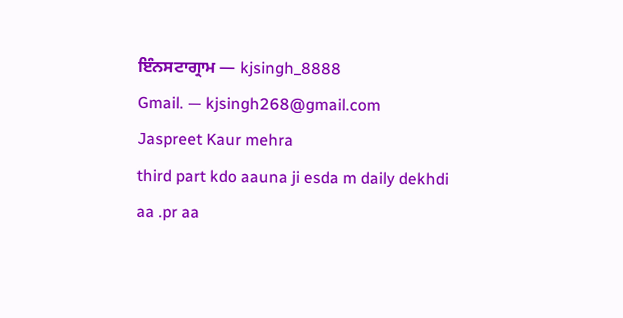ਇੰਨਸਟਾਗ੍ਰਾਮ — kjsingh_8888
Gmail. — kjsingh268@gmail.com
Jaspreet Kaur mehra
third part kdo aauna ji esda m daily dekhdi aa .pr aa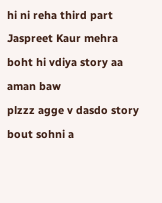hi ni reha third part
Jaspreet Kaur mehra
boht hi vdiya story aa
aman baw
plzzz agge v dasdo story bout sohni a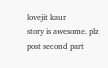lovejit kaur
story is awesome. plz post second part